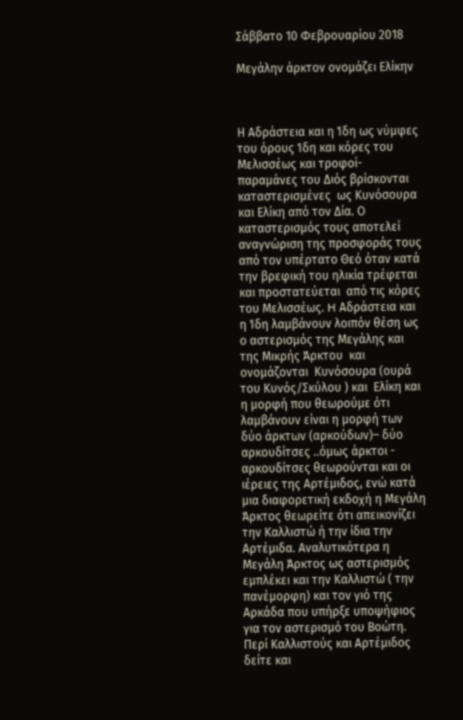Σάββατο 10 Φεβρουαρίου 2018

Μεγάλην άρκτον ονομάζει Ελίκην



Η Αδράστεια και η Ίδη ως νύμφες του όρους Ίδη και κόρες του Μελισσέως και τροφοί- παραμάνες του Διός βρίσκονται καταστερισμένες  ως Κυνόσουρα  και Ελίκη από τον Δία. Ο καταστερισμός τους αποτελεί  αναγνώριση της προσφοράς τους από τον υπέρτατο Θεό όταν κατά την βρεφική του ηλικία τρέφεται και προστατεύεται  από τις κόρες του Μελισσέως. H Αδράστεια και η Ίδη λαμβάνουν λοιπόν θέση ως ο αστερισμός της Μεγάλης και της Μικρής Άρκτου  και ονομάζονται  Κυνόσουρα (ουρά του Κυνός/Σκύλου ) και  Ελίκη και η μορφή που θεωρούμε ότι  λαμβάνουν είναι η μορφή των δύο άρκτων (αρκούδων)– δύο αρκουδίτσες ..όμως άρκτοι - αρκουδίτσες θεωρούνται και οι ιέρειες της Αρτέμιδος, ενώ κατά μια διαφορετική εκδοχή η Μεγάλη Άρκτος θεωρείτε ότι απεικονίζει την Καλλιστώ ή την ίδια την Αρτέμιδα. Αναλυτικότερα η Μεγάλη Άρκτος ως αστερισμός εμπλέκει και την Καλλιστώ ( την πανέμορφη) και τον γιό της Αρκάδα που υπήρξε υποψήφιος για τον αστερισμό του Βοώτη. Περί Καλλιστούς και Αρτέμιδος δείτε και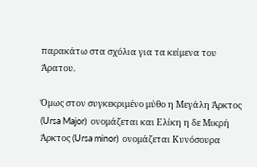παρακάτω στα σχόλια για τα κείμενα του Άρατου.

Όμως στον συγκεκριμένο μύθο η Μεγάλη Άρκτος (Ursa Major)  ονομάζεται και Ελίκη η δε Μικρή Άρκτος (Ursa minor)  ονομάζεται Κυνόσουρα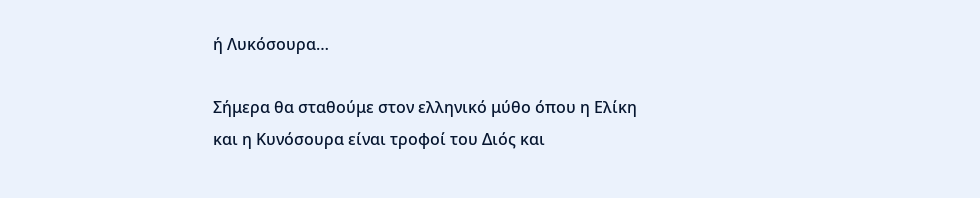ή Λυκόσουρα…

Σήμερα θα σταθούμε στον ελληνικό μύθο όπου η Ελίκη και η Κυνόσουρα είναι τροφοί του Διός και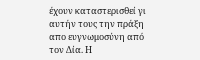έχουν καταστερισθεί γι αυτήν τους την πράξη απο ευγνωμοσύνη από τον Δία. Η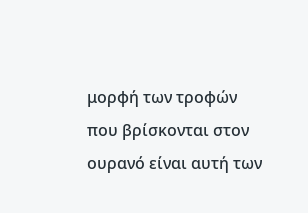μορφή των τροφών που βρίσκονται στον ουρανό είναι αυτή των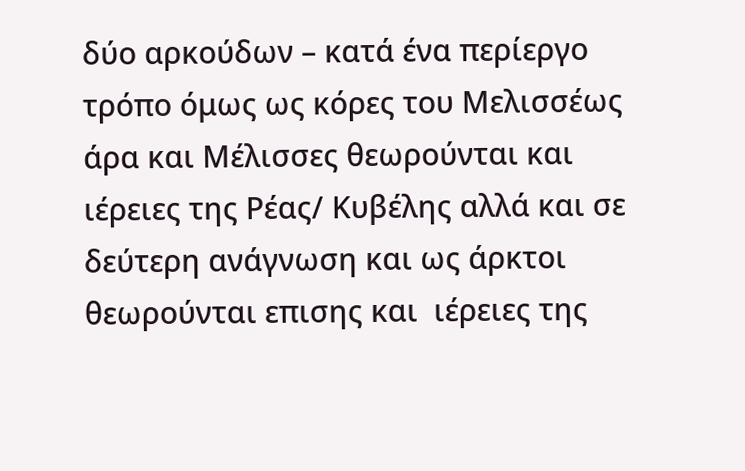δύο αρκούδων – κατά ένα περίεργο τρόπο όμως ως κόρες του Μελισσέως άρα και Μέλισσες θεωρούνται και ιέρειες της Ρέας/ Κυβέλης αλλά και σε δεύτερη ανάγνωση και ως άρκτοι θεωρούνται επισης και  ιέρειες της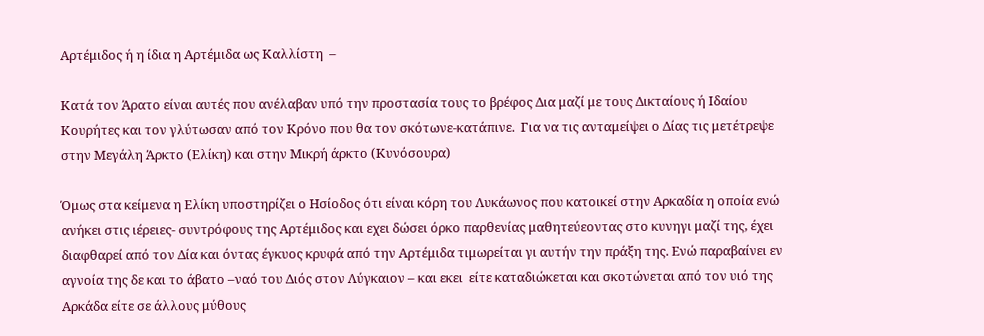Αρτέμιδος ή η ίδια η Αρτέμιδα ως Καλλίστη  –

Κατά τον Άρατο είναι αυτές που ανέλαβαν υπό την προστασία τους το βρέφος Δια μαζί με τους Δικταίους ή Ιδαίου Κουρήτες και τον γλύτωσαν από τον Κρόνο που θα τον σκότωνε-κατάπινε.  Για να τις ανταμείψει ο Δίας τις μετέτρεψε στην Μεγάλη Άρκτο (Ελίκη) και στην Μικρή άρκτο (Κυνόσουρα)

Όμως στα κείμενα η Ελίκη υποστηρίζει ο Ησίοδος ότι είναι κόρη του Λυκάωνος που κατοικεί στην Αρκαδία η οποία ενώ ανήκει στις ιέρειες- συντρόφους της Αρτέμιδος και εχει δώσει όρκο παρθενίας μαθητεύεοντας στο κυνηγι μαζί της, έχει διαφθαρεί από τον Δία και όντας έγκυος κρυφά από την Αρτέμιδα τιμωρείται γι αυτήν την πράξη της. Ενώ παραβαίνει εν αγνοία της δε και το άβατο –ναό του Διός στον Λύγκαιον – και εκει  είτε καταδιώκεται και σκοτώνεται από τον υιό της Αρκάδα είτε σε άλλους μύθους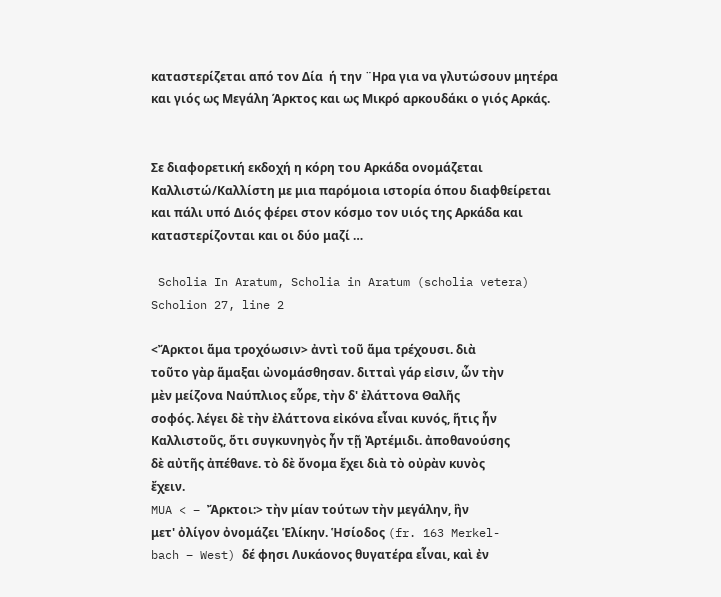καταστερίζεται από τον Δία  ή την ¨Ηρα για να γλυτώσουν μητέρα και γιός ως Μεγάλη Άρκτος και ως Μικρό αρκουδάκι ο γιός Αρκάς.


Σε διαφορετική εκδοχή η κόρη του Αρκάδα ονομάζεται Καλλιστώ/Καλλίστη με μια παρόμοια ιστορία όπου διαφθείρεται και πάλι υπό Διός φέρει στον κόσμο τον υιός της Αρκάδα και καταστερίζονται και οι δύο μαζί …

 Scholia In Aratum, Scholia in Aratum (scholia vetera)
Scholion 27, line 2

<Ἄρκτοι ἅμα τροχόωσιν> ἀντὶ τοῦ ἅμα τρέχουσι. διὰ
τοῦτο γὰρ ἅμαξαι ὠνομάσθησαν. διτταὶ γάρ εἰσιν, ὧν τὴν
μὲν μείζονα Ναύπλιος εὗρε, τὴν δ' ἐλάττονα Θαλῆς
σοφός. λέγει δὲ τὴν ἐλάττονα εἰκόνα εἶναι κυνός, ἥτις ἦν
Καλλιστοῦς, ὅτι συγκυνηγὸς ἦν τῇ Ἀρτέμιδι. ἀποθανούσης
δὲ αὐτῆς ἀπέθανε. τὸ δὲ ὄνομα ἔχει διὰ τὸ οὐρὰν κυνὸς
ἔχειν.
MUA < – Ἄρκτοι:> τὴν μίαν τούτων τὴν μεγάλην, ἣν
μετ' ὀλίγον ὀνομάζει Ἑλίκην. Ἡσίοδος (fr. 163 Merkel-
bach – West) δέ φησι Λυκάονος θυγατέρα εἶναι, καὶ ἐν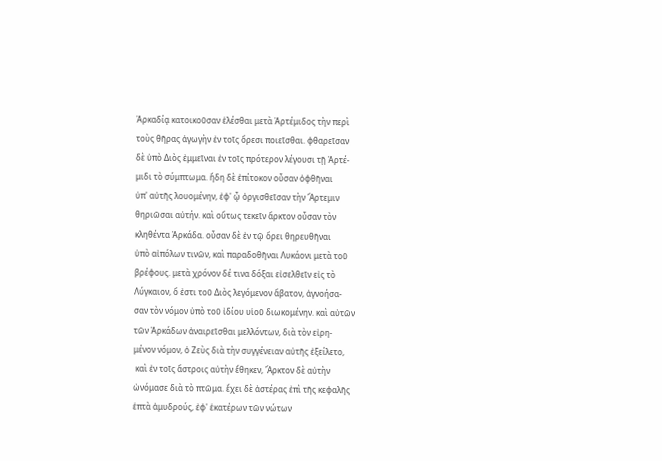Ἀρκαδίᾳ κατοικοῦσαν ἑλέσθαι μετὰ Ἀρτέμιδος τὴν περὶ
τοὺς θῆρας ἀγωγὴν ἐν τοῖς ὄρεσι ποιεῖσθαι. φθαρεῖσαν
δὲ ὑπὸ Διὸς ἐμμεῖναι ἐν τοῖς πρότερον λέγουσι τῇ Ἀρτέ-
μιδι τὸ σύμπτωμα. ἤδη δὲ ἐπίτοκον οὖσαν ὀφθῆναι
ὑπ' αὐτῆς λουομένην, ἐφ' ᾧ ὀργισθεῖσαν τὴν Ἄρτεμιν
θηριῶσαι αὐτήν. καὶ οὕτως τεκεῖν ἄρκτον οὖσαν τὸν
κληθέντα Ἀρκάδα. οὖσαν δὲ ἐν τῷ ὄρει θηρευθῆναι
ὑπὸ αἰπόλων τινῶν, καὶ παραδοθῆναι Λυκάονι μετὰ τοῦ
βρέφους. μετὰ χρόνον δέ τινα δόξαι εἰσελθεῖν εἰς τὸ
Λύγκαιον, ὅ ἐστι τοῦ Διὸς λεγόμενον ἄβατον, ἀγνοήσα-
σαν τὸν νόμον ὑπὸ τοῦ ἰδίου υἱοῦ διωκομένην. καὶ αὐτῶν
τῶν Ἀρκάδων ἀναιρεῖσθαι μελλόντων, διὰ τὸν εἰρη-
μένον νόμον, ὁ Ζεὺς διὰ τὴν συγγένειαν αὐτῆς ἐξείλετο,
 καὶ ἐν τοῖς ἄστροις αὐτὴν ἔθηκεν, Ἄρκτον δὲ αὐτὴν
ὠνόμασε διὰ τὸ πτῶμα. ἔχει δὲ ἀστέρας ἐπὶ τῆς κεφαλῆς
ἑπτὰ ἀμυδρούς, ἐφ' ἑκατέρων τῶν νώτων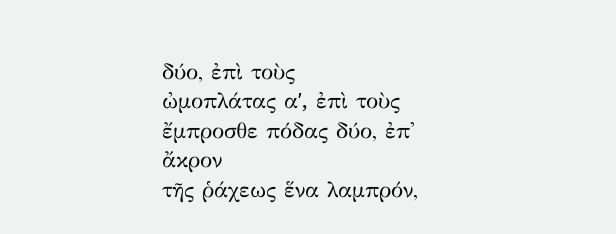δύο, ἐπὶ τοὺς
ὠμοπλάτας αʹ, ἐπὶ τοὺς ἔμπροσθε πόδας δύο, ἐπ' ἄκρον
τῆς ῥάχεως ἕνα λαμπρόν,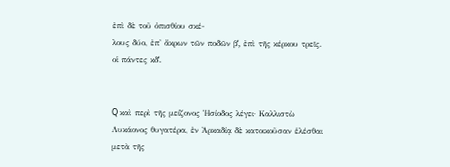ἐπὶ δὲ τοῦ ὀπισθίου σκέ-
λους δύο, ἐπ' ἄκρων τῶν ποδῶν βʹ, ἐπὶ τῆς κέρκου τρεῖς.
οἱ πάντες κδʹ.


Q καὶ περὶ τῆς μείζονος Ἡσίοδος λέγει· Καλλιστὼ
Λυκάονος θυγατέρα, ἐν Ἀρκαδίᾳ δὲ κατοικοῦσαν ἑλέσθαι
μετὰ τῆς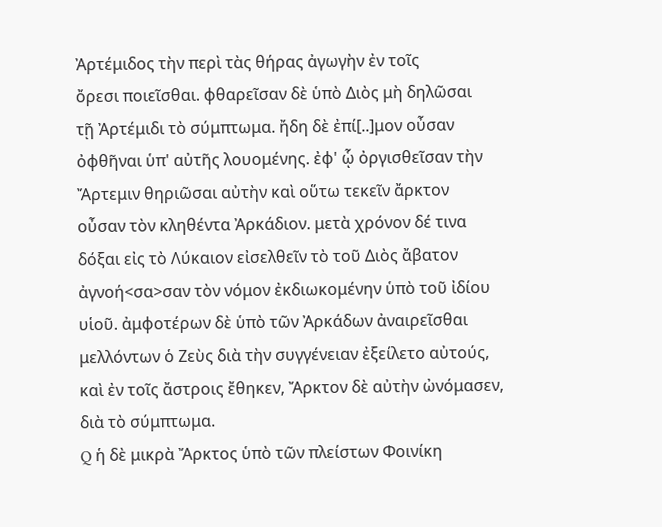Ἀρτέμιδος τὴν περὶ τὰς θήρας ἀγωγὴν ἐν τοῖς
ὄρεσι ποιεῖσθαι. φθαρεῖσαν δὲ ὑπὸ Διὸς μὴ δηλῶσαι
τῇ Ἀρτέμιδι τὸ σύμπτωμα. ἤδη δὲ ἐπί[..]μον οὖσαν
ὀφθῆναι ὑπ' αὐτῆς λουομένης. ἐφ' ᾧ ὀργισθεῖσαν τὴν
Ἄρτεμιν θηριῶσαι αὐτὴν καὶ οὕτω τεκεῖν ἄρκτον
οὖσαν τὸν κληθέντα Ἀρκάδιον. μετὰ χρόνον δέ τινα
δόξαι εἰς τὸ Λύκαιον εἰσελθεῖν τὸ τοῦ Διὸς ἄβατον
ἀγνοή<σα>σαν τὸν νόμον ἐκδιωκομένην ὑπὸ τοῦ ἰδίου
υἱοῦ. ἀμφοτέρων δὲ ὑπὸ τῶν Ἀρκάδων ἀναιρεῖσθαι
μελλόντων ὁ Ζεὺς διὰ τὴν συγγένειαν ἐξείλετο αὐτούς,
καὶ ἐν τοῖς ἄστροις ἔθηκεν, Ἄρκτον δὲ αὐτὴν ὠνόμασεν,
διὰ τὸ σύμπτωμα.
Q ἡ δὲ μικρὰ Ἄρκτος ὑπὸ τῶν πλείστων Φοινίκη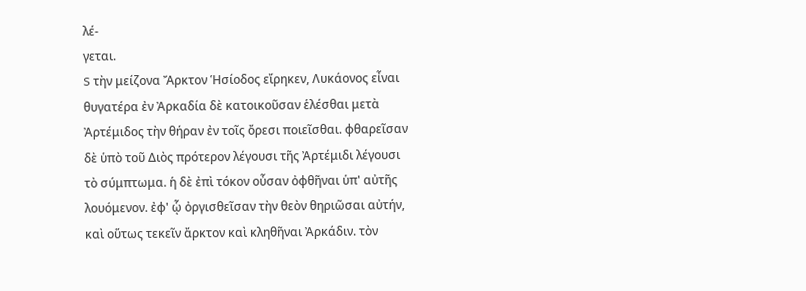λέ-
γεται.
S τὴν μείζονα Ἄρκτον Ἡσίοδος εἴρηκεν, Λυκάονος εἶναι
θυγατέρα ἐν Ἀρκαδία δὲ κατοικοῦσαν ἑλέσθαι μετὰ
Ἀρτέμιδος τὴν θήραν ἐν τοῖς ὄρεσι ποιεῖσθαι. φθαρεῖσαν
δὲ ὑπὸ τοῦ Διὸς πρότερον λέγουσι τῆς Ἀρτέμιδι λέγουσι
τὸ σύμπτωμα. ἡ δὲ ἐπὶ τόκον οὖσαν ὀφθῆναι ὑπ' αὐτῆς
λουόμενον. ἐφ' ᾧ ὀργισθεῖσαν τὴν θεὸν θηριῶσαι αὐτήν,
καὶ οὕτως τεκεῖν ἄρκτον καὶ κληθῆναι Ἀρκάδιν. τὸν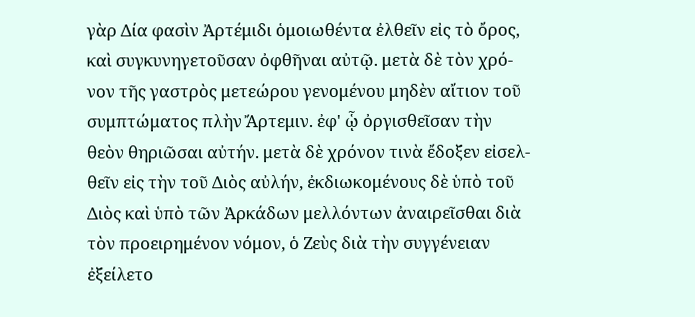γὰρ Δία φασὶν Ἀρτέμιδι ὁμοιωθέντα ἐλθεῖν εἰς τὸ ὄρος,
καὶ συγκυνηγετοῦσαν ὀφθῆναι αὐτῷ. μετὰ δὲ τὸν χρό-
νον τῆς γαστρὸς μετεώρου γενομένου μηδὲν αἴτιον τοῦ
συμπτώματος πλὴν Ἄρτεμιν. ἐφ' ᾧ ὀργισθεῖσαν τὴν
θεὸν θηριῶσαι αὐτήν. μετὰ δὲ χρόνον τινὰ ἔδοξεν εἰσελ-
θεῖν εἰς τὴν τοῦ Διὸς αὐλήν, ἐκδιωκομένους δὲ ὑπὸ τοῦ
Διὸς καὶ ὑπὸ τῶν Ἀρκάδων μελλόντων ἀναιρεῖσθαι διὰ
τὸν προειρημένον νόμον, ὁ Ζεὺς διὰ τὴν συγγένειαν
ἐξείλετο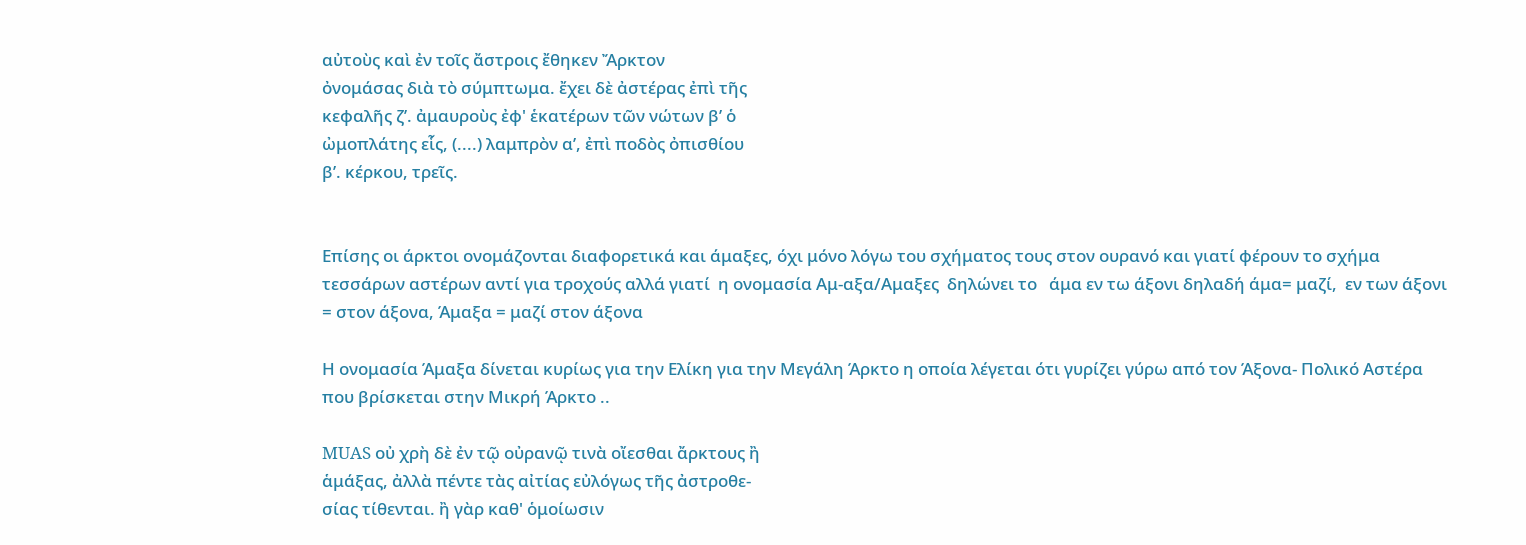αὐτοὺς καὶ ἐν τοῖς ἄστροις ἔθηκεν Ἄρκτον
ὀνομάσας διὰ τὸ σύμπτωμα. ἔχει δὲ ἀστέρας ἐπὶ τῆς
κεφαλῆς ζʹ. ἀμαυροὺς ἐφ' ἑκατέρων τῶν νώτων βʹ ὁ
ὠμοπλάτης εἷς, (....) λαμπρὸν αʹ, ἐπὶ ποδὸς ὀπισθίου
βʹ. κέρκου, τρεῖς.


Επίσης οι άρκτοι ονομάζονται διαφορετικά και άμαξες, όχι μόνο λόγω του σχήματος τους στον ουρανό και γιατί φέρουν το σχήμα τεσσάρων αστέρων αντί για τροχούς αλλά γιατί  η ονομασία Αμ-αξα/Αμαξες  δηλώνει το   άμα εν τω άξονι δηλαδή άμα= μαζί,  εν των άξονι = στον άξονα, Άμαξα = μαζί στον άξονα

Η ονομασία Άμαξα δίνεται κυρίως για την Ελίκη για την Μεγάλη Άρκτο η οποία λέγεται ότι γυρίζει γύρω από τον Άξονα- Πολικό Αστέρα που βρίσκεται στην Μικρή Άρκτο ..

MUAS οὐ χρὴ δὲ ἐν τῷ οὐρανῷ τινὰ οἴεσθαι ἄρκτους ἢ
ἁμάξας, ἀλλὰ πέντε τὰς αἰτίας εὐλόγως τῆς ἀστροθε-
σίας τίθενται. ἢ γὰρ καθ' ὁμοίωσιν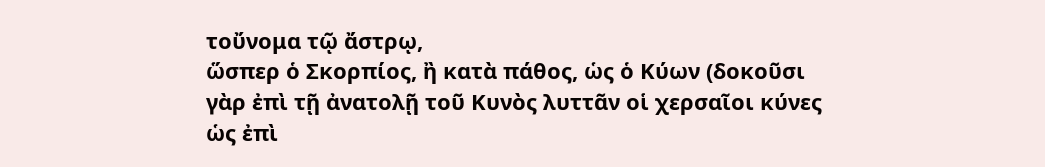τοὔνομα τῷ ἄστρῳ,
ὥσπερ ὁ Σκορπίος, ἢ κατὰ πάθος, ὡς ὁ Κύων (δοκοῦσι
γὰρ ἐπὶ τῇ ἀνατολῇ τοῦ Κυνὸς λυττᾶν οἱ χερσαῖοι κύνες
ὡς ἐπὶ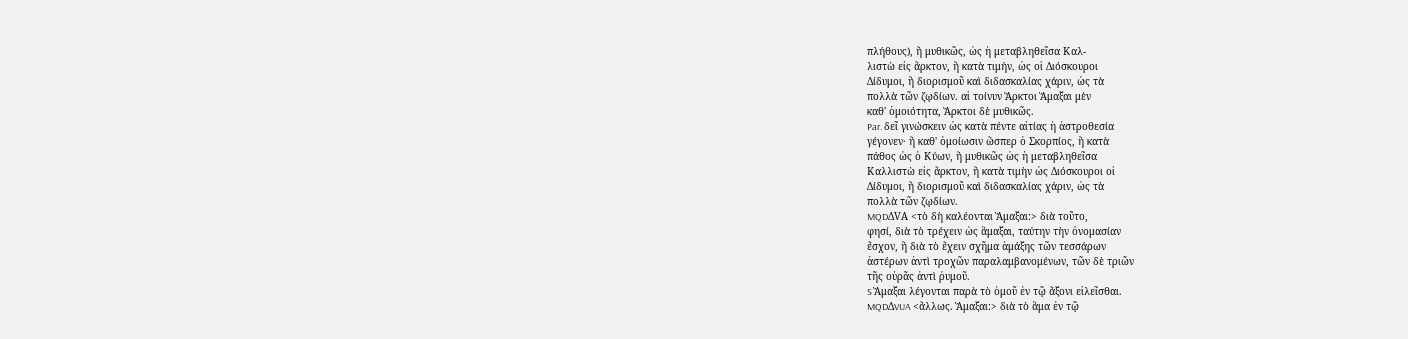πλήθους), ἢ μυθικῶς, ὡς ἡ μεταβληθεῖσα Καλ-
λιστὼ εἰς ἄρκτον, ἢ κατὰ τιμήν, ὡς οἱ Διόσκουροι
Δίδυμοι, ἢ διορισμοῦ καὶ διδασκαλίας χάριν, ὡς τὰ
πολλὰ τῶν ζῳδίων. αἱ τοίνυν Ἄρκτοι Ἅμαξαι μὲν
καθ' ὁμοιότητα, Ἄρκτοι δὲ μυθικῶς.
Par. δεῖ γινώσκειν ὡς κατὰ πέντε αἰτίας ἡ ἀστροθεσία
γέγονεν· ἢ καθ' ὁμοίωσιν ὥσπερ ὁ Σκορπίος, ἢ κατὰ
πάθος ὡς ὁ Κύων, ἢ μυθικῶς ὡς ἡ μεταβληθεῖσα
Καλλιστὼ εἰς ἄρκτον, ἢ κατὰ τιμὴν ὡς Διόσκουροι οἱ
Δίδυμοι, ἢ διορισμοῦ καὶ διδασκαλίας χάριν, ὡς τὰ
πολλὰ τῶν ζῳδίων.
MQDΔVA <τὸ δὴ καλέονται Ἅμαξαι:> διὰ τοῦτο,
φησί, διὰ τὸ τρέχειν ὡς ἅμαξαι, ταύτην τὴν ὀνομασίαν
ἔσχον, ἢ διὰ τὸ ἔχειν σχῆμα ἁμάξης τῶν τεσσάρων
ἀστέρων ἀντὶ τροχῶν παραλαμβανομένων, τῶν δὲ τριῶν
τῆς οὐρᾶς ἀντὶ ῥυμοῦ.
S Ἅμαξαι λέγονται παρὰ τὸ ὁμοῦ ἐν τῷ ἄξονι εἱλεῖσθαι.
MQDΔVUA <ἄλλως. Ἅμαξαι:> διὰ τὸ ἅμα ἐν τῷ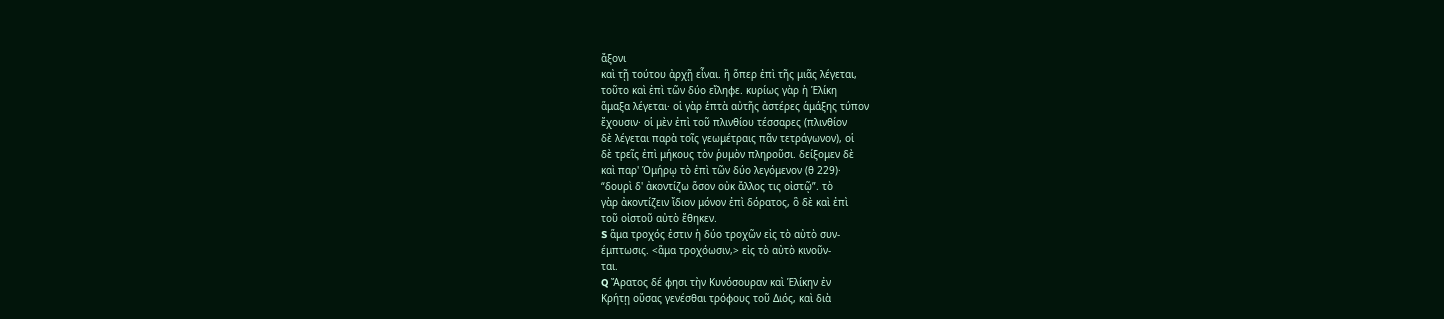ἄξονι
καὶ τῇ τούτου ἀρχῇ εἶναι. ἢ ὅπερ ἐπὶ τῆς μιᾶς λέγεται,
τοῦτο καὶ ἐπὶ τῶν δύο εἴληφε. κυρίως γὰρ ἡ Ἑλίκη
ἅμαξα λέγεται· οἱ γὰρ ἑπτὰ αὐτῆς ἀστέρες ἁμάξης τύπον
ἔχουσιν· οἱ μὲν ἐπὶ τοῦ πλινθίου τέσσαρες (πλινθίον
δὲ λέγεται παρὰ τοῖς γεωμέτραις πᾶν τετράγωνον), οἱ
δὲ τρεῖς ἐπὶ μήκους τὸν ῥυμὸν πληροῦσι. δείξομεν δὲ
καὶ παρ' Ὁμήρῳ τὸ ἐπὶ τῶν δύο λεγόμενον (θ 229)·
“δουρὶ δ' ἀκοντίζω ὅσον οὐκ ἄλλος τις οἰστῷ”. τὸ
γὰρ ἀκοντίζειν ἴδιον μόνον ἐπὶ δόρατος, ὃ δὲ καὶ ἐπὶ
τοῦ οἰστοῦ αὐτὸ ἔθηκεν.
S ἅμα τροχός ἐστιν ἡ δύο τροχῶν εἰς τὸ αὐτὸ συν-
έμπτωσις. <ἅμα τροχόωσιν,> εἰς τὸ αὐτὸ κινοῦν-
ται.
Q Ἄρατος δέ φησι τὴν Κυνόσουραν καὶ Ἑλίκην ἐν
Κρήτῃ οὔσας γενέσθαι τρόφους τοῦ Διός, καὶ διὰ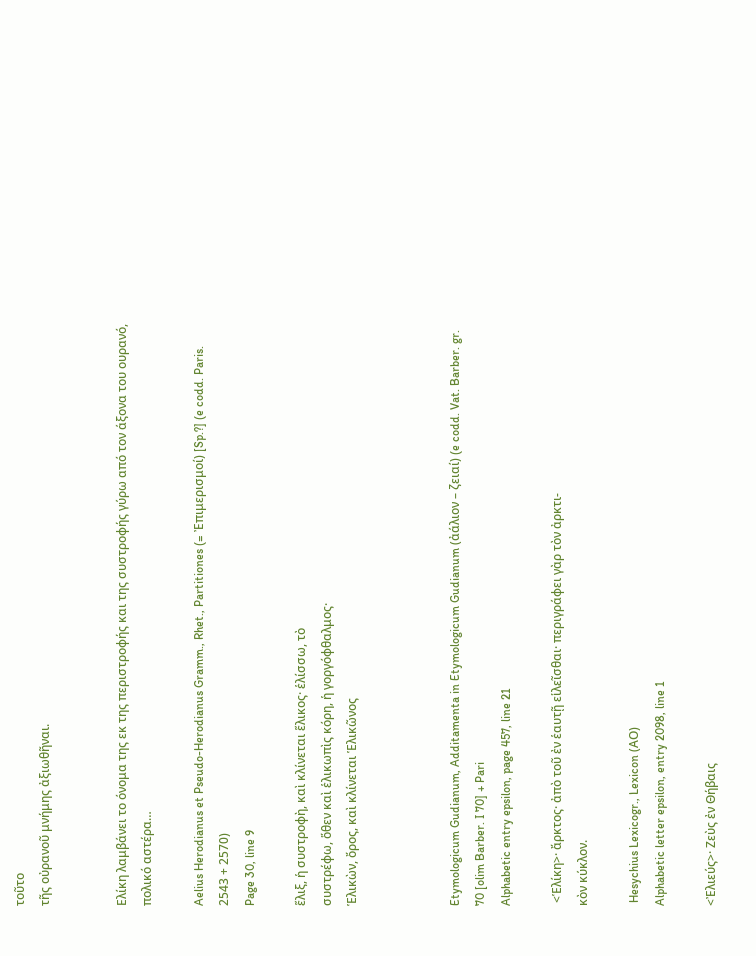τοῦτο
τῆς οὐρανοῦ μνήμης ἀξιωθῆναι.


Ελίκη λαμβάνει το όνομα της εκ της περιστροφής και της συστροφής γύρω από τον άξονα του ουρανό, πολικό αστέρα…

Aelius Herodianus et Pseudo-Herodianus Gramm., Rhet., Partitiones (= Ἐπιμερισμοί) [Sp.?] (e codd. Paris. 2543 + 2570)
Page 30, line 9

ἕλιξ, ἡ συστροφὴ, καὶ κλίνεται ἕλικος· ἑλίσσω, τὸ
συστρέφω, ὅθεν καὶ ἑλικωπὶς κόρη, ἡ γοργόφθαλμος·
Ἑλικὼν, ὄρος, καὶ κλίνεται Ἑλικῶνος



Etymologicum Gudianum, Additamenta in Etymologicum Gudianum (ἀάλιον – ζειαί) (e codd. Vat. Barber. gr. 70 [olim Barber. I 70] + Pari
Alphabetic entry epsilon, page 457, line 21

 <Ἑλίκη>· ἄρκτος· ἀπὸ τοῦ ἐν ἑαυτῇ εἱλεῖσθαι· περιγράφει γὰρ τὸν ἀρκτι-
κὸν κύκλον.

 Hesychius Lexicogr., Lexicon (ΑΟ)
Alphabetic letter epsilon, entry 2098, line 1

<Ἐλιεύς>· Ζεὺς ἐν Θήβαις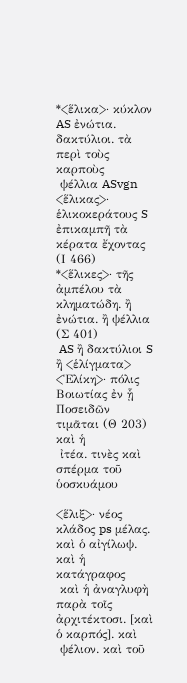*<ἕλικα>· κύκλον AS ἐνώτια. δακτύλιοι. τὰ περὶ τοὺς καρποὺς
 ψέλλια ASvgn
<ἕλικας>· ἑλικοκεράτους S ἐπικαμπῆ τὰ κέρατα ἔχοντας (Ι 466)
*<ἕλικες>· τῆς ἀμπέλου τὰ κληματώδη. ἢ ἐνώτια. ἢ ψέλλια (Σ 401)
 AS ἢ δακτύλιοι S ἢ <ἑλίγματα>
<Ἑλίκη>· πόλις Βοιωτίας ἐν ᾗ Ποσειδῶν τιμᾶται (Θ 203) καὶ ἡ
 ἰτέα. τινὲς καὶ σπέρμα τοῦ ὑοσκυάμου

<ἕλιξ>· νέος κλάδος ps μέλας. καὶ ὁ αἰγίλωψ. καὶ ἡ κατάγραφος
 καὶ ἡ ἀναγλυφὴ παρὰ τοῖς ἀρχιτέκτοσι. [καὶ ὁ καρπός]. καὶ
 ψέλιον. καὶ τοῦ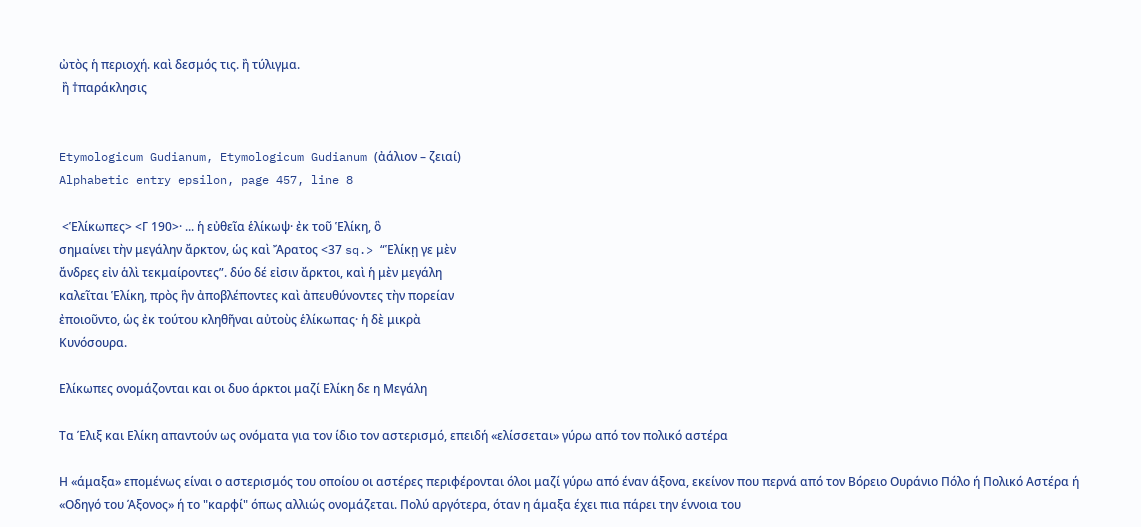ὠτὸς ἡ περιοχή. καὶ δεσμός τις. ἢ τύλιγμα.
 ἢ †παράκλησις


Etymologicum Gudianum, Etymologicum Gudianum (ἀάλιον – ζειαί)
Alphabetic entry epsilon, page 457, line 8

 <Ἑλίκωπες> <Γ 190>· ... ἡ εὐθεῖα ἑλίκωψ· ἐκ τοῦ Ἑλίκη, ὃ
σημαίνει τὴν μεγάλην ἄρκτον, ὡς καὶ Ἄρατος <37 sq.> “Ἑλίκῃ γε μὲν
ἄνδρες εἰν ἁλὶ τεκμαίροντες”. δύο δέ εἰσιν ἄρκτοι, καὶ ἡ μὲν μεγάλη
καλεῖται Ἑλίκη, πρὸς ἣν ἀποβλέποντες καὶ ἀπευθύνοντες τὴν πορείαν
ἐποιοῦντο, ὡς ἐκ τούτου κληθῆναι αὐτοὺς ἑλίκωπας· ἡ δὲ μικρὰ
Κυνόσουρα.

Ελίκωπες ονομάζονται και οι δυο άρκτοι μαζί Ελίκη δε η Μεγάλη

Τα Έλιξ και Ελίκη απαντούν ως ονόματα για τον ίδιο τον αστερισμό, επειδή «ελίσσεται» γύρω από τον πολικό αστέρα

Η «άμαξα» επομένως είναι ο αστερισμός του οποίου οι αστέρες περιφέρονται όλοι μαζί γύρω από έναν άξονα, εκείνον που περνά από τον Βόρειο Ουράνιο Πόλο ή Πολικό Αστέρα ή  «Οδηγό του Άξονος» ή το "καρφί" όπως αλλιώς ονομάζεται. Πολύ αργότερα, όταν η άμαξα έχει πια πάρει την έννοια του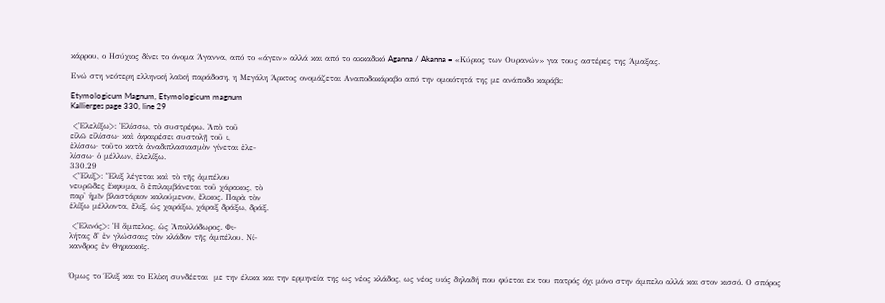κάρρου, ο Ησύχιος δίνει το όνομα Άγαννα, από το «άγειν» αλλά και από το ακκαδικό Aganna / Akanna = «Κύριος των Ουρανών» για τους αστέρες της Άμαξας.

Ενώ στη νεότερη ελληνική λαϊκή παράδοση, η Μεγάλη Άρκτος ονομάζεται Αναποδοκάραβο από την ομοιότητά της με ανάποδο καράβι:

Etymologicum Magnum, Etymologicum magnum
Kallierges page 330, line 29

 <Ἐλελίξω>: Ἐλίσσω, τὸ συστρέφω. Ἀπὸ τοῦ
εἰλῶ εἰλίσσω· καὶ ἀφαιρέσει συστολῇ τοῦ ι,
ἐλίσσω· τοῦτο κατὰ ἀναδιπλασιασμὸν γίνεται ἐλε-
λίσσω· ὁ μέλλων, ἐλελίξω.
330.29
 <Ἕλιξ>: Ἕλιξ λέγεται καὶ τὸ τῆς ἀμπέλου
νευρῶδες ἔκφυμα, ὃ ἐπιλαμβάνεται τοῦ χάρακος, τὸ
παρ' ἡμῖν βλαστάριον καλούμενον, ἕλικος. Παρὰ τὸν
ἑλίξω μέλλοντα, ἕλιξ, ὡς χαράξω, χάραξ δράξω, δράξ.

 <Ἐλινός>: Ἡ ἄμπελος, ὡς Ἀπολλόδωρος. Φι-
λήτας δ' ἐν γλώσσαις τὸν κλάδον τῆς ἀμπέλου. Νί-
κανδρος ἐν Θηριακοῖς.


Όμως το Έλιξ και το Ελίκη συνδέεται  με την έλικα και την ερμηνεία της ως νέος κλάδος, ως νέος υιός δηλαδή που φύεται εκ του πατρός όχι μόνο στην άμπελο αλλά και στον κισσό. Ο σπόρος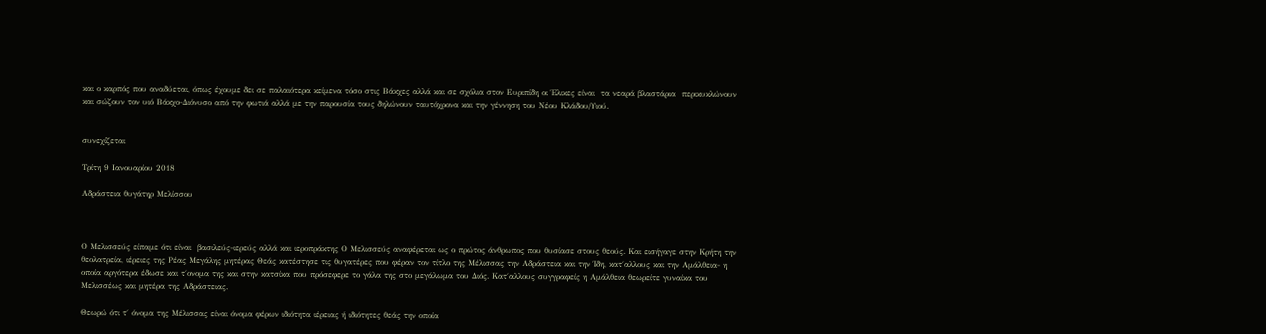και ο καρπός που αναδύεται, όπως έχουμε δει σε παλαιότερα κείμενα τόσο στις Βάκχες αλλά και σε σχόλια στον Ευριπίδη οι Έλικες είναι  τα νεαρά βλαστάρια  περικυκλώνουν και σώζουν τον υιό Βάκχο-Διόνυσο από την φωτιά αλλά με την παρουσία τους δηλώνουν ταυτόχρονα και την γέννηση του Νέου Κλάδου/Υιού.


συνεχίζεται

Τρίτη 9 Ιανουαρίου 2018

Αδράστεια θυγάτηρ Μελίσσου



Ο Μελισσεύς είπαμε ότι είναι  βασιλεύς-ιερεύς αλλά και ιεροπράκτης Ο Μελισσεύς αναφέρεται ως ο πρώτος άνθρωπος που θυσίασε στους θεούς. Και εισήγαγε στην Κρήτη την θεολατρεία, ιέρειες της Ρέας Μεγάλης μητέρας Θεάς κατέστησε τις θυγατέρες που φέραν τον τίτλο της Μέλισσας την Αδράστεια και την Ίδη, κατ΄αλλους και την Αμάλθεια- η οποία αργότερα έδωσε και τ΄ονομα της και στην κατσίκα που πρόσεφερε το γάλα της στο μεγάλωμα του Διός. Κατ΄αλλους συγγραφείς η Αμάλθεια θεωρείτε γυναίκα του Μελισσέως και μητέρα της Αδράστειας.

Θεωρώ ότι τ΄ όνομα της Μέλισσας είναι όνομα φέρων ιδιότητα ιέρειας ή ιδιότητες θεάς την οποία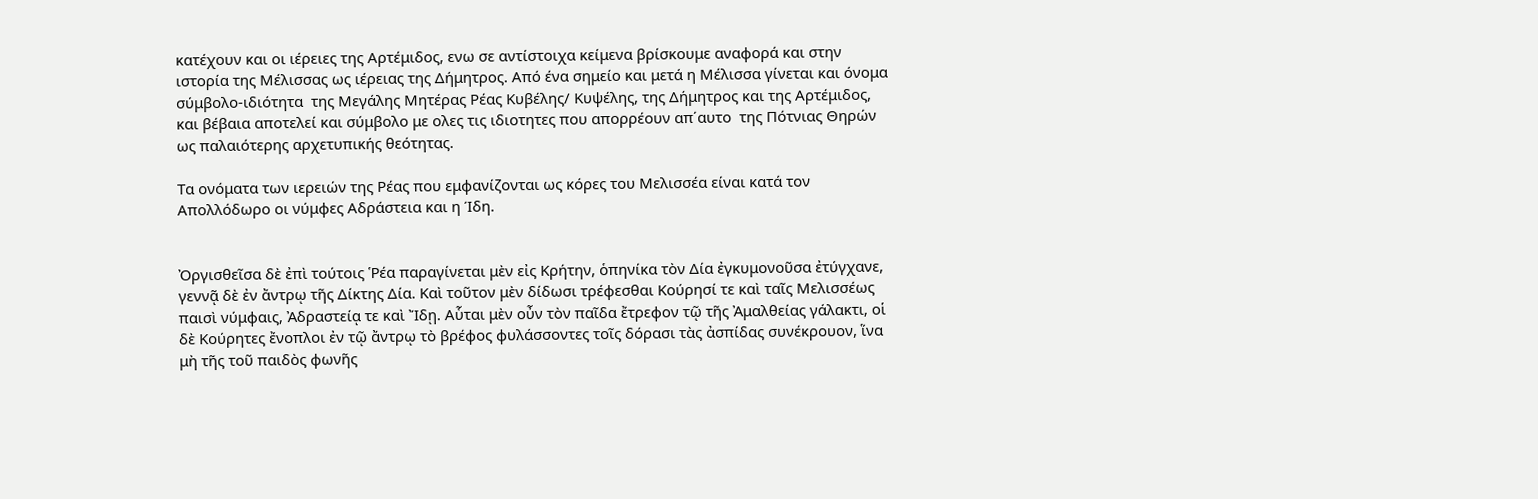κατέχουν και οι ιέρειες της Αρτέμιδος, ενω σε αντίστοιχα κείμενα βρίσκουμε αναφορά και στην ιστορία της Μέλισσας ως ιέρειας της Δήμητρος. Από ένα σημείο και μετά η Μέλισσα γίνεται και όνομα σύμβολο-ιδιότητα  της Μεγάλης Μητέρας Ρέας Κυβέλης/ Κυψέλης, της Δήμητρος και της Αρτέμιδος, και βέβαια αποτελεί και σύμβολο με ολες τις ιδιοτητες που απορρέουν απ΄αυτο  της Πότνιας Θηρών ως παλαιότερης αρχετυπικής θεότητας.

Tα ονόματα των ιερειών της Ρέας που εμφανίζονται ως κόρες του Μελισσέα είναι κατά τον Απολλόδωρο οι νύμφες Αδράστεια και η Ίδη.


Ὀργισθεῖσα δὲ ἐπὶ τούτοις Ῥέα παραγίνεται μὲν εἰς Κρήτην, ὁπηνίκα τὸν Δία ἐγκυμονοῦσα ἐτύγχανε, γεννᾷ δὲ ἐν ἄντρῳ τῆς Δίκτης Δία. Καὶ τοῦτον μὲν δίδωσι τρέφεσθαι Κούρησί τε καὶ ταῖς Μελισσέως παισὶ νύμφαις, Ἀδραστείᾳ τε καὶ Ἴδῃ. Αὗται μὲν οὖν τὸν παῖδα ἔτρεφον τῷ τῆς Ἀμαλθείας γάλακτι, οἱ δὲ Κούρητες ἔνοπλοι ἐν τῷ ἄντρῳ τὸ βρέφος φυλάσσοντες τοῖς δόρασι τὰς ἀσπίδας συνέκρουον, ἵνα μὴ τῆς τοῦ παιδὸς φωνῆς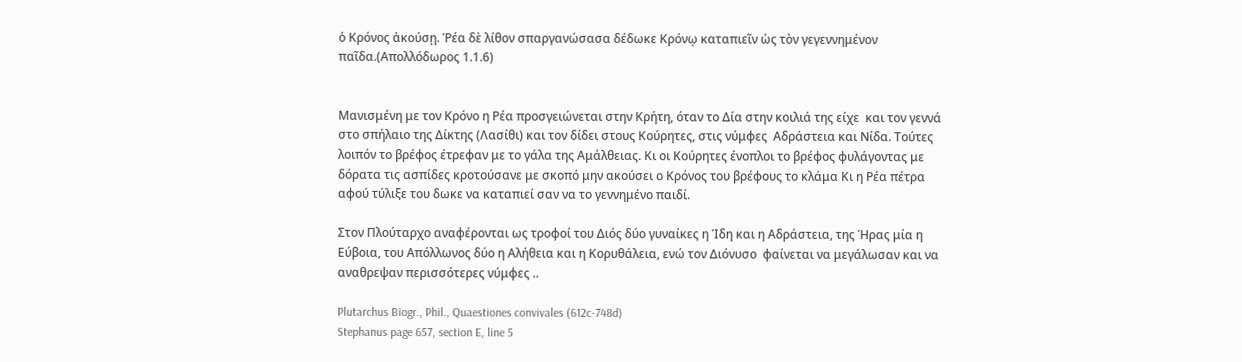ὁ Κρόνος ἀκούσῃ. Ῥέα δὲ λίθον σπαργανώσασα δέδωκε Κρόνῳ καταπιεῖν ὡς τὸν γεγεννημένον παῖδα.(Απολλόδωρος 1.1.6)


Μανισμένη με τον Κρόνο η Ρέα προσγειώνεται στην Κρήτη, όταν το Δία στην κοιλιά της είχε  και τον γεννά  στο σπήλαιο της Δίκτης (Λασίθι) και τον δίδει στους Κούρητες, στις νύμφες  Αδράστεια και Νίδα. Τούτες λοιπόν το βρέφος έτρεφαν με το γάλα της Αμάλθειας. Κι οι Κούρητες ένοπλοι το βρέφος φυλάγοντας με δόρατα τις ασπίδες κροτούσανε με σκοπό μην ακούσει ο Κρόνος του βρέφους το κλάμα Κι η Ρέα πέτρα αφού τύλιξε του δωκε να καταπιεί σαν να το γεννημένο παιδί.

Στον Πλούταρχο αναφέρονται ως τροφοί του Διός δύο γυναίκες η Ίδη και η Αδράστεια, της Ήρας μία η Εύβοια, του Απόλλωνος δύο η Αλήθεια και η Κορυθάλεια, ενώ τον Διόνυσο  φαίνεται να μεγάλωσαν και να αναθρεψαν περισσότερες νύμφες ..

Plutarchus Biogr., Phil., Quaestiones convivales (612c-748d)
Stephanus page 657, section E, line 5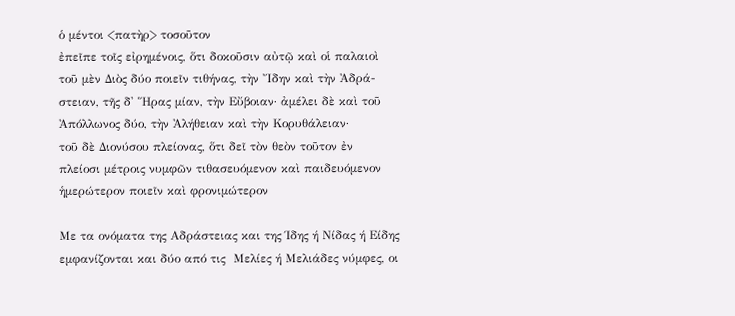ὁ μέντοι <πατὴρ> τοσοῦτον
ἐπεῖπε τοῖς εἰρημένοις, ὅτι δοκοῦσιν αὐτῷ καὶ οἱ παλαιοὶ
τοῦ μὲν Διὸς δύο ποιεῖν τιθήνας, τὴν Ἴδην καὶ τὴν Ἀδρά-
στειαν, τῆς δ' Ἥρας μίαν, τὴν Εὔβοιαν· ἀμέλει δὲ καὶ τοῦ
Ἀπόλλωνος δύο, τὴν Ἀλήθειαν καὶ τὴν Κορυθάλειαν·
τοῦ δὲ Διονύσου πλείονας, ὅτι δεῖ τὸν θεὸν τοῦτον ἐν
πλείοσι μέτροις νυμφῶν τιθασευόμενον καὶ παιδευόμενον
ἡμερώτερον ποιεῖν καὶ φρονιμώτερον

Με τα ονόματα της Αδράστειας και της Ίδης ή Νίδας ή Είδης εμφανίζονται και δύο από τις  Μελίες ή Μελιάδες νύμφες, οι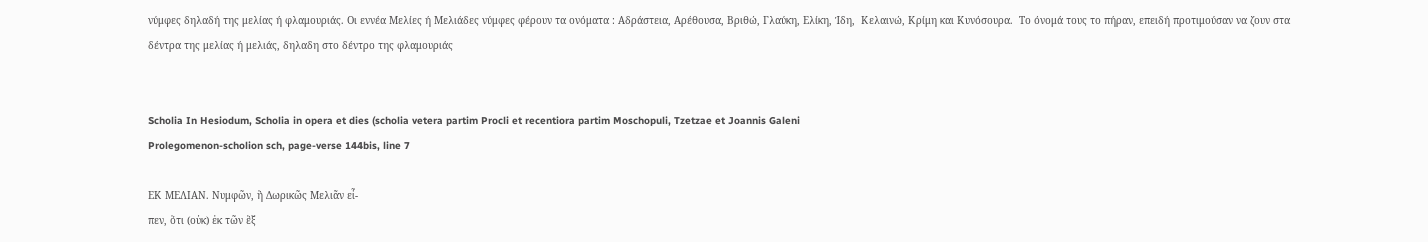νύμφες δηλαδή της μελίας ή φλαμουριάς. Οι εννέα Μελίες ή Μελιάδες νύμφες φέρουν τα ονόματα : Αδράστεια, Αρέθουσα, Βριθώ, Γλαύκη, Ελίκη, Ίδη,  Κελαινώ, Κρίμη και Κυνόσουρα.  Το όνομά τους το πήραν, επειδή προτιμούσαν να ζουν στα δέντρα της μελίας ή μελιάς, δηλαδη στο δέντρο της φλαμουριάς


Scholia In Hesiodum, Scholia in opera et dies (scholia vetera partim Procli et recentiora partim Moschopuli, Tzetzae et Joannis Galeni
Prolegomenon-scholion sch, page-verse 144bis, line 7

ΕΚ ΜΕΛΙΑΝ. Νυμφῶν, ἢ Δωρικῶς Μελιᾶν εἶ-
πεν, ὅτι (οὐκ) ἐκ τῶν ἓξ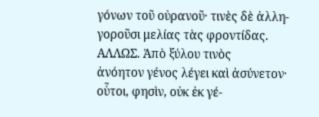γόνων τοῦ οὐρανοῦ· τινὲς δὲ ἀλλη-
γοροῦσι μελίας τὰς φροντίδας. ΑΛΛΩΣ. Ἀπὸ ξύλου τινὸς
ἀνόητον γένος λέγει καὶ ἀσύνετον· οὗτοι, φησὶν, οὐκ ἐκ γέ-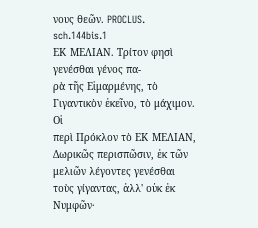νους θεῶν. PROCLUS.
sch.144bis.1
ΕΚ ΜΕΛΙΑΝ. Τρίτον φησὶ γενέσθαι γένος πα-
ρὰ τῆς Εἱμαρμένης, τὸ Γιγαντικὸν ἐκεῖνο, τὸ μάχιμον. Οἱ
περὶ Πρόκλον τὸ ΕΚ ΜΕΛΙΑΝ, Δωρικῶς περισπῶσιν, ἐκ τῶν
μελιῶν λέγοντες γενέσθαι τοὺς γίγαντας, ἀλλ' οὐκ ἐκ Νυμφῶν·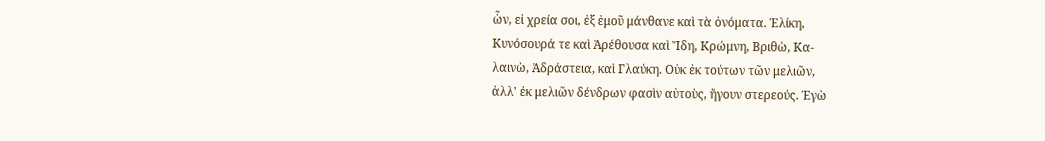ὧν, εἰ χρεία σοι, ἐξ ἐμοῦ μάνθανε καὶ τὰ ὀνόματα. Ἑλίκη,
Κυνόσουρά τε καὶ Ἀρέθουσα καὶ Ἴδη, Κρώμνη, Βριθὼ, Κα-
λαινὼ, Ἀδράστεια, καὶ Γλαύκη. Οὐκ ἐκ τούτων τῶν μελιῶν,
ἀλλ' ἐκ μελιῶν δένδρων φασὶν αὐτοὺς, ἤγουν στερεούς. Ἐγὼ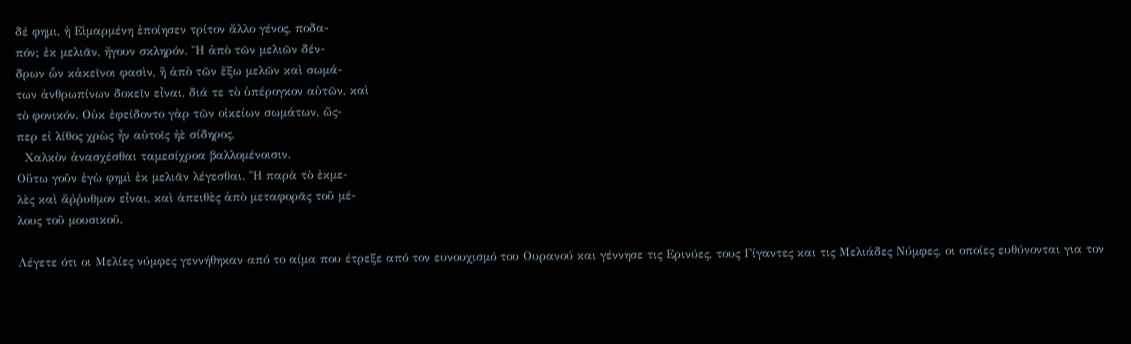δέ φημι, ἡ Εἱμαρμένη ἐποίησεν τρίτον ἄλλο γένος, ποδα-
πόν; ἐκ μελιᾶν, ἤγουν σκληρόν. Ἢ ἀπὸ τῶν μελιῶν δέν-
δρων ὧν κἀκεῖνοι φασὶν, ἢ ἀπὸ τῶν ἔξω μελῶν καὶ σωμά-
των ἀνθρωπίνων δοκεῖν εἶναι, διά τε τὸ ὑπέρογκον αὐτῶν, καὶ
τὸ φονικόν. Οὐκ ἐφείδοντο γὰρ τῶν οἰκείων σωμάτων, ὥς-
περ εἰ λίθος χρὼς ἦν αὐτοῖς ἠὲ σίδηρος,
  Χαλκὸν ἀνασχέσθαι ταμεσίχροα βαλλομένοισιν.
Οὕτω γοῦν ἐγὼ φημὶ ἐκ μελιᾶν λέγεσθαι. Ἢ παρὰ τὸ ἐκμε-
λὲς καὶ ἄῤῥυθμον εἶναι, καὶ ἀπειθὲς ἀπὸ μεταφορᾶς τοῦ μέ-
λους τοῦ μουσικοῦ.

Λέγετε ότι οι Μελίες νύμφες γεννήθηκαν από το αίμα που έτρεξε από τον ευνουχισμό του Ουρανού και γέννησε τις Ερινύες, τους Γίγαντες και τις Μελιάδες Νύμφες, οι οποίες ευθύνονται για τον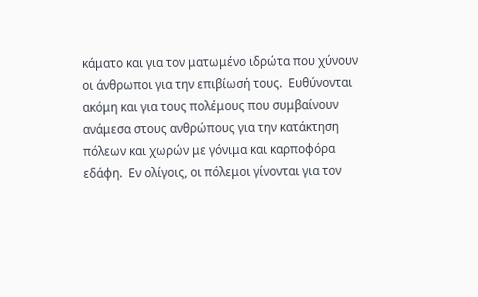κάματο και για τον ματωμένο ιδρώτα που χύνουν οι άνθρωποι για την επιβίωσή τους.  Ευθύνονται ακόμη και για τους πολέμους που συμβαίνουν ανάμεσα στους ανθρώπους για την κατάκτηση πόλεων και χωρών με γόνιμα και καρποφόρα εδάφη.  Εν ολίγοις, οι πόλεμοι γίνονται για τον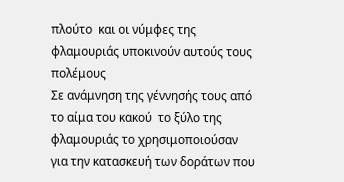πλούτο  και οι νύμφες της φλαμουριάς υποκινούν αυτούς τους πολέμους
Σε ανάμνηση της γέννησής τους από το αίμα του κακού  το ξύλο της φλαμουριάς το χρησιμοποιούσαν για την κατασκευή των δοράτων που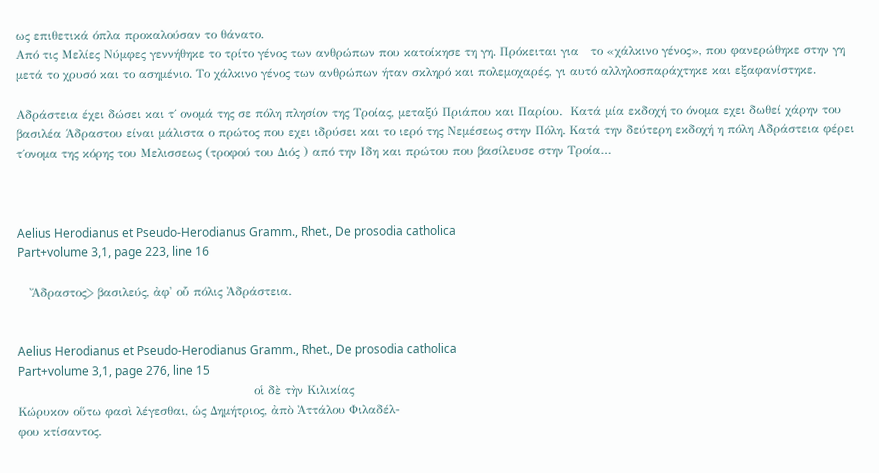ως επιθετικά όπλα προκαλούσαν το θάνατο.
Από τις Μελίες Νύμφες γεννήθηκε το τρίτο γένος των ανθρώπων που κατοίκησε τη γη. Πρόκειται για   το «χάλκινο γένος», που φανερώθηκε στην γη μετά το χρυσό και το ασημένιο. Το χάλκινο γένος των ανθρώπων ήταν σκληρό και πολεμοχαρές, γι αυτό αλληλοσπαράχτηκε και εξαφανίστηκε.

Αδράστεια έχει δώσει και τ΄ ονομά της σε πόλη πλησίον της Τροίας, μεταξύ Πριάπου και Παρίου.  Κατά μία εκδοχή το όνομα εχει δωθεί χάρην του βασιλέα Άδραστου είναι μάλιστα ο πρώτος που εχει ιδρύσει και το ιερό της Νεμέσεως στην Πόλη. Κατά την δεύτερη εκδοχή η πόλη Αδράστεια φέρει τ΄ονομα της κόρης του Μελισσεως (τροφού του Διός ) από την Ιδη και πρώτου που βασίλευσε στην Τροία…



Aelius Herodianus et Pseudo-Herodianus Gramm., Rhet., De prosodia catholica
Part+volume 3,1, page 223, line 16

   Ἄδραστος> βασιλεύς, ἀφ' οὗ πόλις Ἀδράστεια.


Aelius Herodianus et Pseudo-Herodianus Gramm., Rhet., De prosodia catholica
Part+volume 3,1, page 276, line 15
                                                           οἱ δὲ τὴν Κιλικίας
Κώρυκον οὕτω φασὶ λέγεσθαι, ὡς Δημήτριος, ἀπὸ Ἀττάλου Φιλαδέλ-
φου κτίσαντος.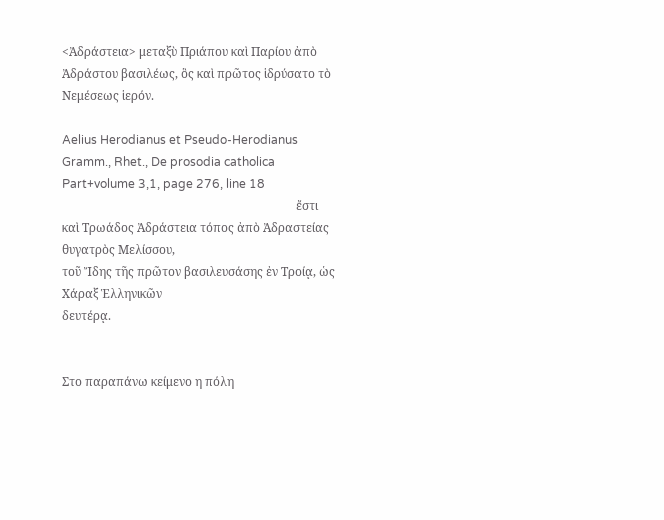<Ἀδράστεια> μεταξὺ Πριάπου καὶ Παρίου ἀπὸ Ἀδράστου βασιλέως, ὃς καὶ πρῶτος ἱδρύσατο τὸ Νεμέσεως ἱερόν.

Aelius Herodianus et Pseudo-Herodianus Gramm., Rhet., De prosodia catholica
Part+volume 3,1, page 276, line 18
                                                                              ἔστι
καὶ Τρωάδος Ἀδράστεια τόπος ἀπὸ Ἀδραστείας θυγατρὸς Μελίσσου,
τοῦ Ἴδης τῆς πρῶτον βασιλευσάσης ἐν Τροίᾳ, ὡς Χάραξ Ἑλληνικῶν
δευτέρᾳ.


Στο παραπάνω κείμενο η πόλη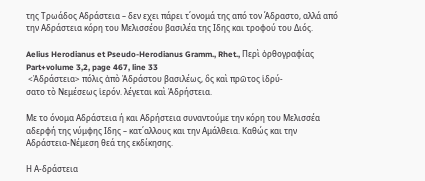της Τρωάδος Αδράστεια – δεν εχει πάρει τ΄ονομά της από τον Άδραστο, αλλά από την Αδράστεια κόρη του Μελισσέου βασιλέα της Ιδης και τροφού του Διός.

Aelius Herodianus et Pseudo-Herodianus Gramm., Rhet., Περὶ ὀρθογραφίας Part+volume 3,2, page 467, line 33
 <Ἀδράστεια> πόλις ἀπὸ Ἀδράστου βασιλέως, ὃς καὶ πρῶτος ἱδρύ-
σατο τὸ Νεμέσεως ἱερόν. λέγεται καὶ Ἀδρήστεια.

Με το όνομα Αδράστεια ή και Αδρήστεια συναντούμε την κόρη του Μελισσέα αδερφή της νύμφης Ιδης – κατ΄αλλους και την Αμάλθεια. Καθώς και την Αδράστεια-Νέμεση θεά της εκδίκησης.

Η Α-δράστεια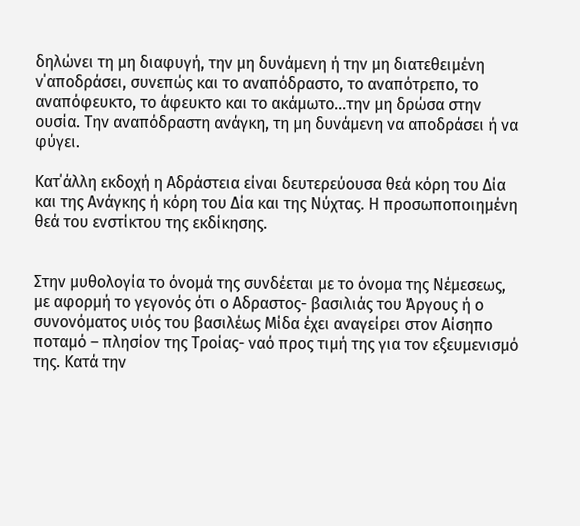δηλώνει τη μη διαφυγή, την μη δυνάμενη ή την μη διατεθειμένη ν΄αποδράσει, συνεπώς και το αναπόδραστο, το αναπότρεπο, το αναπόφευκτο, το άφευκτο και το ακάμωτο…την μη δρώσα στην ουσία. Την αναπόδραστη ανάγκη, τη μη δυνάμενη να αποδράσει ή να φύγει.

Κατ΄άλλη εκδοχή η Αδράστεια είναι δευτερεύουσα θεά κόρη του Δία και της Ανάγκης ή κόρη του Δία και της Νύχτας. Η προσωποποιημένη θεά του ενστίκτου της εκδίκησης.


Στην μυθολογία το όνομά της συνδέεται με το όνομα της Νέμεσεως, με αφορμή το γεγονός ότι ο Αδραστος- βασιλιάς του Άργους ή ο συνονόματος υιός του βασιλέως Μίδα έχει αναγείρει στον Αίσηπο ποταμό – πλησίον της Τροίας- ναό προς τιμή της για τον εξευμενισμό της. Κατά την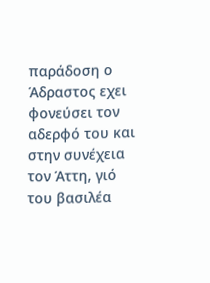παράδοση ο Άδραστος εχει φονεύσει τον αδερφό του και στην συνέχεια τον Άττη, γιό του βασιλέα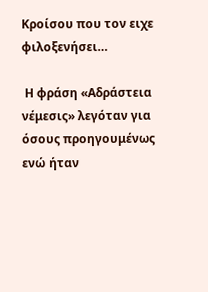Κροίσου που τον ειχε φιλοξενήσει…

 Η φράση «Αδράστεια νέμεσις» λεγόταν για όσους προηγουμένως ενώ ήταν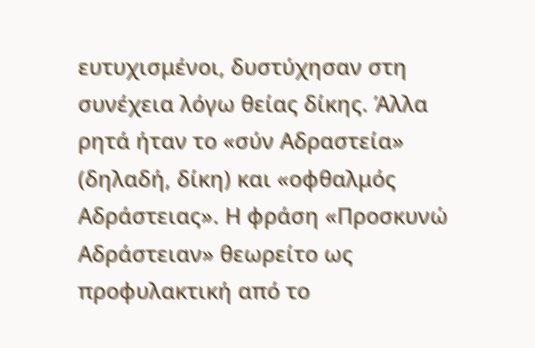ευτυχισμένοι, δυστύχησαν στη συνέχεια λόγω θείας δίκης. Άλλα ρητά ήταν το «σύν Αδραστεία» (δηλαδή, δίκη) και «οφθαλμός Αδράστειας». Η φράση «Προσκυνώ Αδράστειαν» θεωρείτο ως προφυλακτική από το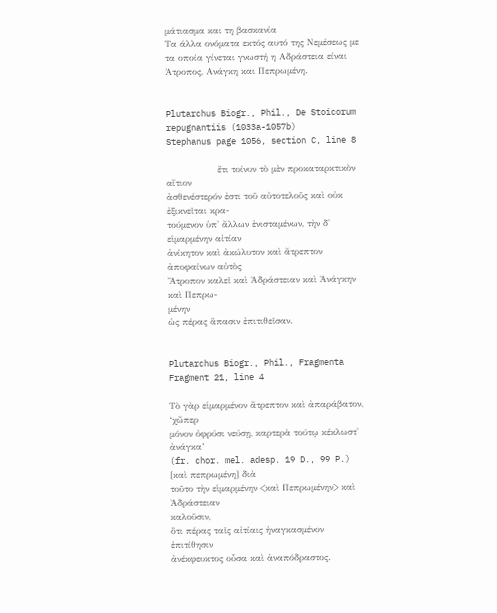μάτιασμα και τη βασκανία
Τα άλλα ονόματα εκτός αυτό της Νεμέσεως με τα οποία γίνεται γνωστή η Αδράστεια είναι Άτροπος, Ανάγκη και Πεπρωμένη.


Plutarchus Biogr., Phil., De Stoicorum repugnantiis (1033a-1057b)
Stephanus page 1056, section C, line 8

                 ἔτι τοίνυν τὸ μὲν προκαταρκτικὸν αἴτιον
ἀσθενέστερόν ἐστι τοῦ αὐτοτελοῦς καὶ οὐκ ἐξικνεῖται κρα-
τούμενον ὑπ' ἄλλων ἐνισταμένων, τὴν δ' εἱμαρμένην αἰτίαν
ἀνίκητον καὶ ἀκώλυτον καὶ ἄτρεπτον ἀποφαίνων αὐτὸς
Ἄτροπον καλεῖ καὶ Ἀδράστειαν καὶ Ἀνάγκην καὶ Πεπρω-
μένην
ὡς πέρας ἅπασιν ἐπιτιθεῖσαν.


Plutarchus Biogr., Phil., Fragmenta
Fragment 21, line 4

Τὸ γὰρ εἱμαρμένον ἄτρεπτον καὶ ἀπαράβατον, ‘χὤπερ
μόνον ὀφρύσι νεύσῃ, καρτερὰ τούτῳ κέκλωστ' ἀνάγκα’
(fr. chor. mel. adesp. 19 D., 99 P.) [καὶ πεπρωμένη] διὰ
τοῦτο τὴν εἱμαρμένην <καὶ Πεπρωμένην> καὶ Ἀδράστειαν
καλοῦσιν,
ὅτι πέρας ταῖς αἰτίαις ἠναγκασμένον ἐπιτίθησιν
ἀνέκφευκτος οὖσα καὶ ἀναπόδραστος.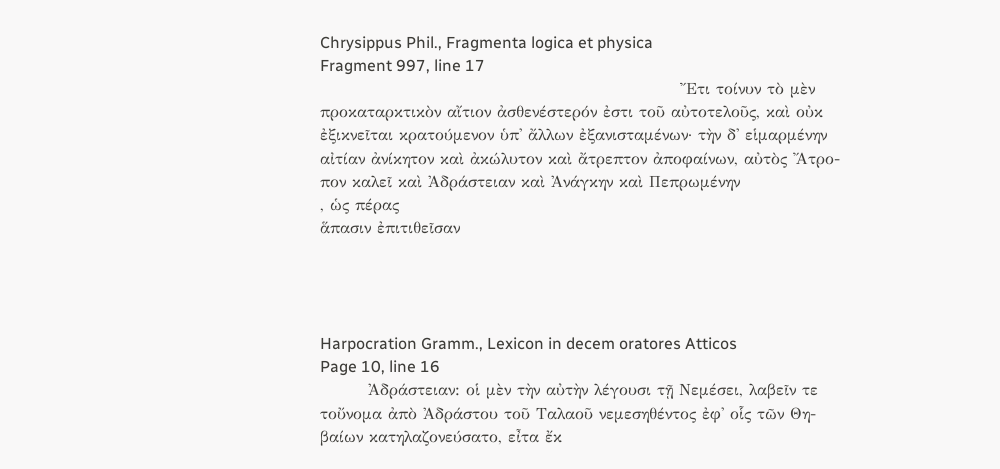Chrysippus Phil., Fragmenta logica et physica
Fragment 997, line 17
                                                            Ἔτι τοίνυν τὸ μὲν
προκαταρκτικὸν αἴτιον ἀσθενέστερόν ἐστι τοῦ αὐτοτελοῦς, καὶ οὐκ
ἐξικνεῖται κρατούμενον ὑπ' ἄλλων ἐξανισταμένων· τὴν δ' εἱμαρμένην
αἰτίαν ἀνίκητον καὶ ἀκώλυτον καὶ ἄτρεπτον ἀποφαίνων, αὐτὸς Ἄτρο-
πον καλεῖ καὶ Ἀδράστειαν καὶ Ἀνάγκην καὶ Πεπρωμένην
, ὡς πέρας
ἅπασιν ἐπιτιθεῖσαν




Harpocration Gramm., Lexicon in decem oratores Atticos
Page 10, line 16
        Ἀδράστειαν: οἱ μὲν τὴν αὐτὴν λέγουσι τῇ Νεμέσει, λαβεῖν τε
τοὔνομα ἀπὸ Ἀδράστου τοῦ Ταλαοῦ νεμεσηθέντος ἐφ' οἷς τῶν Θη-
βαίων κατηλαζονεύσατο, εἶτα ἔκ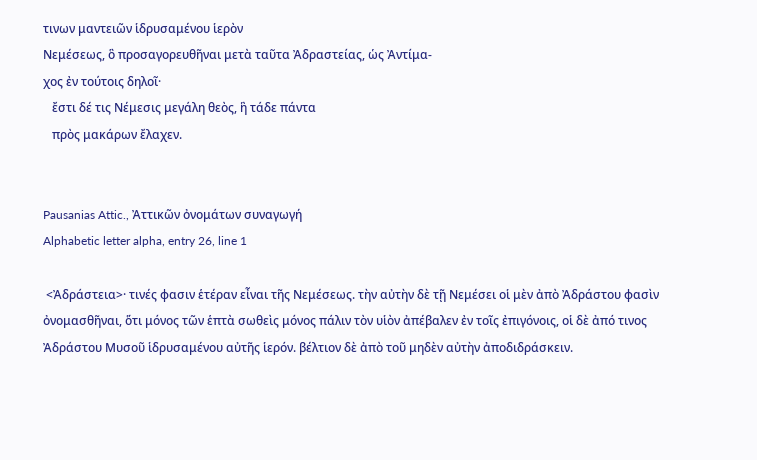τινων μαντειῶν ἱδρυσαμένου ἱερὸν
Νεμέσεως, ὃ προσαγορευθῆναι μετὰ ταῦτα Ἀδραστείας, ὡς Ἀντίμα-
χος ἐν τούτοις δηλοῖ·
   ἔστι δέ τις Νέμεσις μεγάλη θεὸς, ἣ τάδε πάντα
   πρὸς μακάρων ἔλαχεν.


Pausanias Attic., Ἀττικῶν ὀνομάτων συναγωγή
Alphabetic letter alpha, entry 26, line 1

 <Ἀδράστεια>· τινές φασιν ἑτέραν εἶναι τῆς Νεμέσεως. τὴν αὐτὴν δὲ τῇ Νεμέσει οἱ μὲν ἀπὸ Ἀδράστου φασὶν ὀνομασθῆναι, ὅτι μόνος τῶν ἑπτὰ σωθεὶς μόνος πάλιν τὸν υἱὸν ἀπέβαλεν ἐν τοῖς ἐπιγόνοις, οἱ δὲ ἀπό τινος Ἀδράστου Μυσοῦ ἱδρυσαμένου αὐτῆς ἱερόν. βέλτιον δὲ ἀπὸ τοῦ μηδὲν αὐτὴν ἀποδιδράσκειν.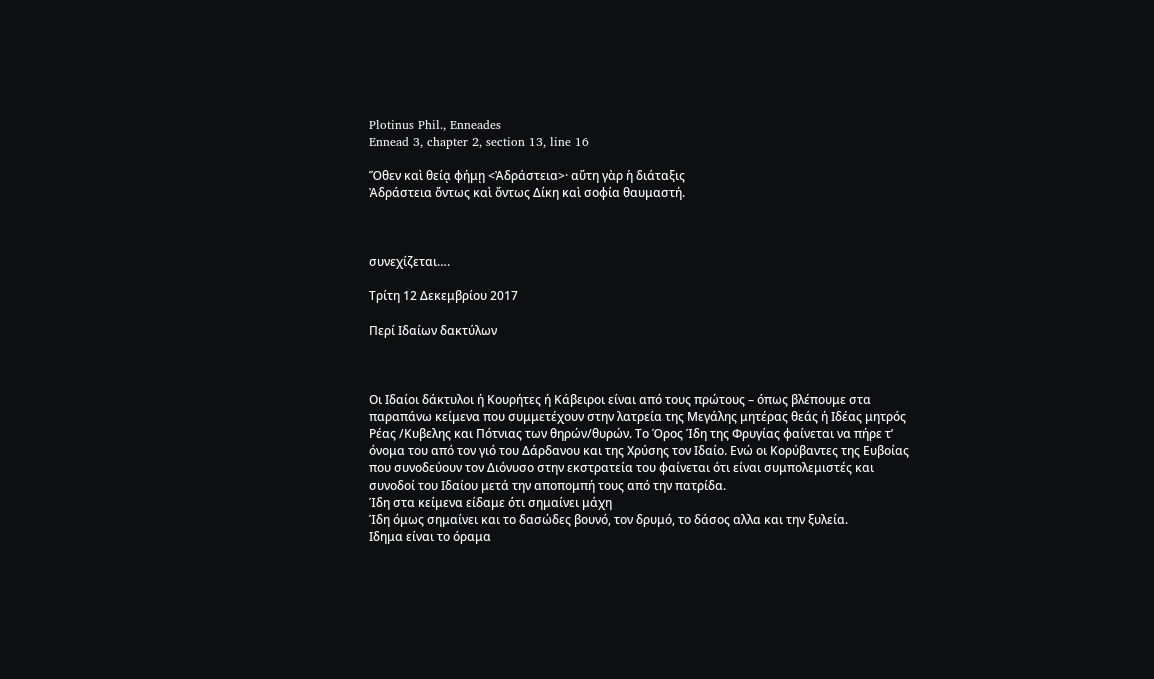Plotinus Phil., Enneades
Ennead 3, chapter 2, section 13, line 16

Ὅθεν καὶ θείᾳ φήμῃ <Ἀδράστεια>· αὕτη γὰρ ἡ διάταξις
Ἀδράστεια ὄντως καὶ ὄντως Δίκη καὶ σοφία θαυμαστή.



συνεχίζεται….

Τρίτη 12 Δεκεμβρίου 2017

Περί Ιδαίων δακτύλων



Οι Ιδαίοι δάκτυλοι ή Κουρήτες ή Κάβειροι είναι από τους πρώτους – όπως βλέπουμε στα παραπάνω κείμενα που συμμετέχουν στην λατρεία της Μεγάλης μητέρας θεάς ή Ιδέας μητρός Ρέας /Κυβελης και Πότνιας των θηρών/θυρών. Το Όρος Ίδη της Φρυγίας φαίνεται να πήρε τ’ όνομα του από τον γιό του Δάρδανου και της Χρύσης τον Ιδαίο. Ενώ οι Κορύβαντες της Ευβοίας που συνοδεύουν τον Διόνυσο στην εκστρατεία του φαίνεται ότι είναι συμπολεμιστές και συνοδοί του Ιδαίου μετά την αποπομπή τους από την πατρίδα.
Ίδη στα κείμενα είδαμε ότι σημαίνει μάχη
Ίδη όμως σημαίνει και το δασώδες βουνό, τον δρυμό, το δάσος αλλα και την ξυλεία.
Ιδημα είναι το όραμα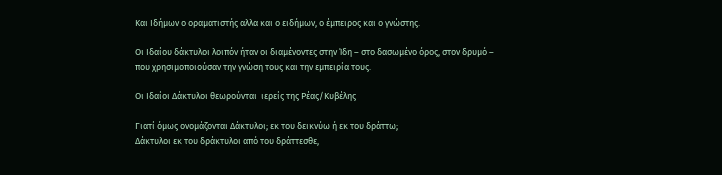Και Ιδήμων ο οραματιστής αλλα και ο ειδήμων, ο έμπειρος και ο γνώστης.

Οι Ιδαίου δάκτυλοι λοιπόν ήταν οι διαμένοντες στην Ίδη – στο δασωμένο όρος, στον δρυμό – που χρησιμοποιούσαν την γνώση τους και την εμπειρία τους.

Οι Ιδαίοι Δάκτυλοι θεωρούνται  ιερείς της Ρέας/Κυβέλης

Γιατί όμως ονομάζονται Δάκτυλοι; εκ του δεικνύω ή εκ του δράττω;
Δάκτυλοι εκ του δράκτυλοι από του δράττεσθε,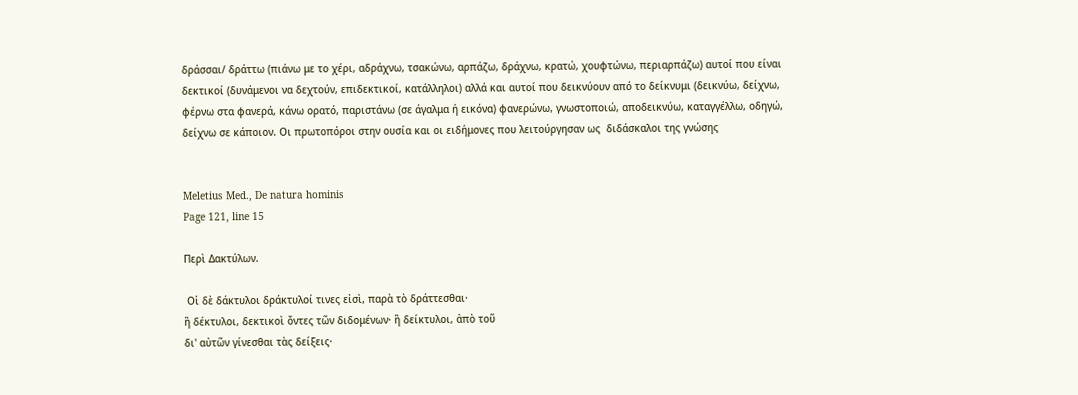δράσσαι/ δράττω (πιάνω με το χέρι, αδράχνω, τσακώνω, αρπάζω, δράχνω, κρατώ, χουφτώνω, περιαρπάζω) αυτοί που είναι δεκτικοί (δυνάμενοι να δεχτούν, επιδεκτικοί, κατάλληλοι) αλλά και αυτοί που δεικνύουν από το δείκνυμι (δεικνύω, δείχνω, φέρνω στα φανερά, κάνω ορατό, παριστάνω (σε άγαλμα ή εικόνα) φανερώνω, γνωστοποιώ, αποδεικνύω, καταγγέλλω, οδηγώ, δείχνω σε κάποιον. Οι πρωτοπόροι στην ουσία και οι ειδήμονες που λειτούργησαν ως  διδάσκαλοι της γνώσης


Meletius Med., De natura hominis
Page 121, line 15

Περὶ Δακτύλων.

 Οἱ δὲ δάκτυλοι δράκτυλοί τινες εἰσὶ, παρὰ τὸ δράττεσθαι·
ἢ δέκτυλοι, δεκτικοὶ ὄντες τῶν διδομένων· ἢ δείκτυλοι, ἀπὸ τοῦ
δι' αὐτῶν γίνεσθαι τὰς δείξεις·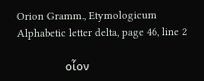Orion Gramm., Etymologicum
Alphabetic letter delta, page 46, line 2

                οἷον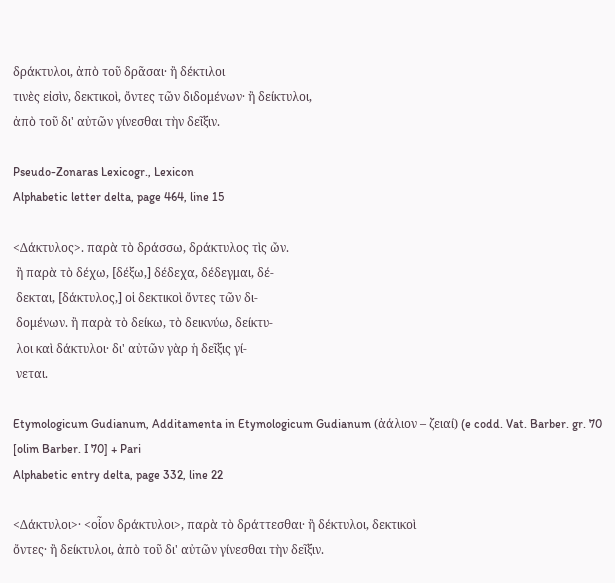δράκτυλοι, ἀπὸ τοῦ δρᾶσαι· ἢ δέκτιλοι
τινὲς εἰσὶν, δεκτικοὶ, ὄντες τῶν διδομένων· ἢ δείκτυλοι,
ἀπὸ τοῦ δι' αὐτῶν γίνεσθαι τὴν δεῖξιν.

Pseudo-Zonaras Lexicogr., Lexicon
Alphabetic letter delta, page 464, line 15

<Δάκτυλος>. παρὰ τὸ δράσσω, δράκτυλος τὶς ὤν.
 ἢ παρὰ τὸ δέχω, [δέξω,] δέδεχα, δέδεγμαι, δέ-
 δεκται, [δάκτυλος,] οἱ δεκτικοὶ ὄντες τῶν δι-
 δομένων. ἢ παρὰ τὸ δείκω, τὸ δεικνύω, δείκτυ-
 λοι καὶ δάκτυλοι· δι' αὐτῶν γὰρ ἡ δεῖξις γί-
 νεται.

Etymologicum Gudianum, Additamenta in Etymologicum Gudianum (ἀάλιον – ζειαί) (e codd. Vat. Barber. gr. 70 [olim Barber. I 70] + Pari
Alphabetic entry delta, page 332, line 22

<Δάκτυλοι>· <οἷον δράκτυλοι>, παρὰ τὸ δράττεσθαι· ἢ δέκτυλοι, δεκτικοὶ
ὄντες· ἢ δείκτυλοι, ἀπὸ τοῦ δι' αὐτῶν γίνεσθαι τὴν δεῖξιν.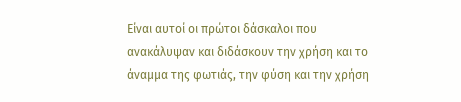Είναι αυτοί οι πρώτοι δάσκαλοι που ανακάλυψαν και διδάσκουν την χρήση και το άναμμα της φωτιάς, την φύση και την χρήση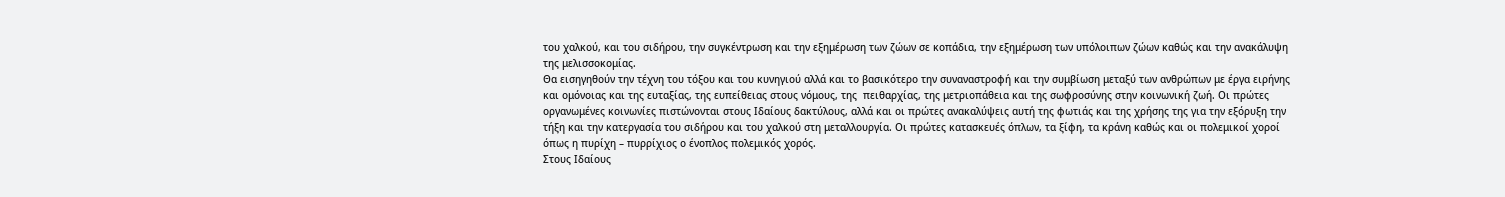του χαλκού, και του σιδήρου, την συγκέντρωση και την εξημέρωση των ζώων σε κοπάδια, την εξημέρωση των υπόλοιπων ζώων καθώς και την ανακάλυψη της μελισσοκομίας.
Θα εισηγηθούν την τέχνη του τόξου και του κυνηγιού αλλά και το βασικότερο την συναναστροφή και την συμβίωση μεταξύ των ανθρώπων με έργα ειρήνης και ομόνοιας και της ευταξίας, της ευπείθειας στους νόμους, της  πειθαρχίας, της μετριοπάθεια και της σωφροσύνης στην κοινωνική ζωή. Οι πρώτες οργανωμένες κοινωνίες πιστώνονται στους Ιδαίους δακτύλους, αλλά και οι πρώτες ανακαλύψεις αυτή της φωτιάς και της χρήσης της για την εξόρυξη την τήξη και την κατεργασία του σιδήρου και του χαλκού στη μεταλλουργία. Οι πρώτες κατασκευές όπλων, τα ξίφη, τα κράνη καθώς και οι πολεμικοί χοροί όπως η πυρίχη – πυρρίχιος ο ένοπλος πολεμικός χορός.
Στους Ιδαίους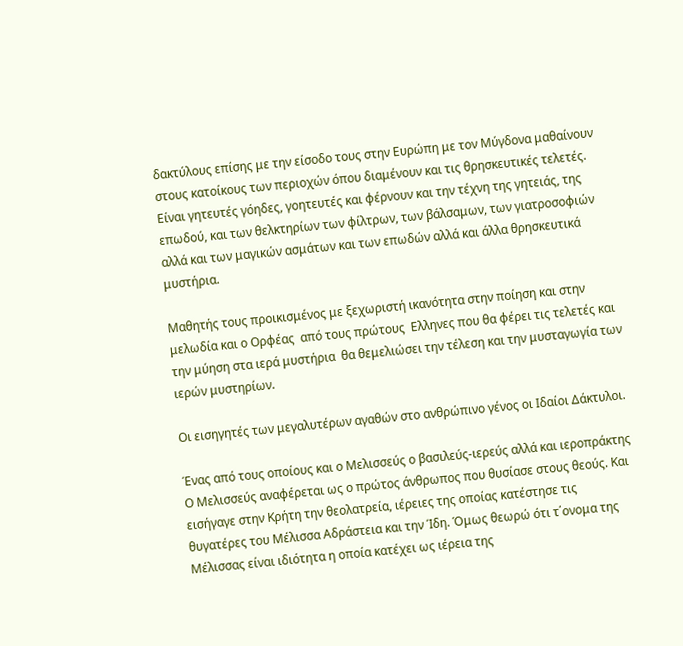δακτύλους επίσης με την είσοδο τους στην Ευρώπη με τον Μύγδονα μαθαίνουν στους κατοίκους των περιοχών όπου διαμένουν και τις θρησκευτικές τελετές. Είναι γητευτές γόηδες, γοητευτές και φέρνουν και την τέχνη της γητειάς, της επωδού, και των θελκτηρίων των φίλτρων, των βάλσαμων, των γιατροσοφιών αλλά και των μαγικών ασμάτων και των επωδών αλλά και άλλα θρησκευτικά μυστήρια.

Μαθητής τους προικισμένος με ξεχωριστή ικανότητα στην ποίηση και στην μελωδία και ο Ορφέας  από τους πρώτους  Ελληνες που θα φέρει τις τελετές και την μύηση στα ιερά μυστήρια  θα θεμελιώσει την τέλεση και την μυσταγωγία των  ιερών μυστηρίων.

Οι εισηγητές των μεγαλυτέρων αγαθών στο ανθρώπινο γένος οι Ιδαίοι Δάκτυλοι.

Ένας από τους οποίους και ο Μελισσεύς ο βασιλεύς-ιερεύς αλλά και ιεροπράκτης Ο Μελισσεύς αναφέρεται ως ο πρώτος άνθρωπος που θυσίασε στους θεούς. Και εισήγαγε στην Κρήτη την θεολατρεία, ιέρειες της οποίας κατέστησε τις θυγατέρες του Μέλισσα Αδράστεια και την Ίδη. Όμως θεωρώ ότι τ΄ονομα της Μέλισσας είναι ιδιότητα η οποία κατέχει ως ιέρεια της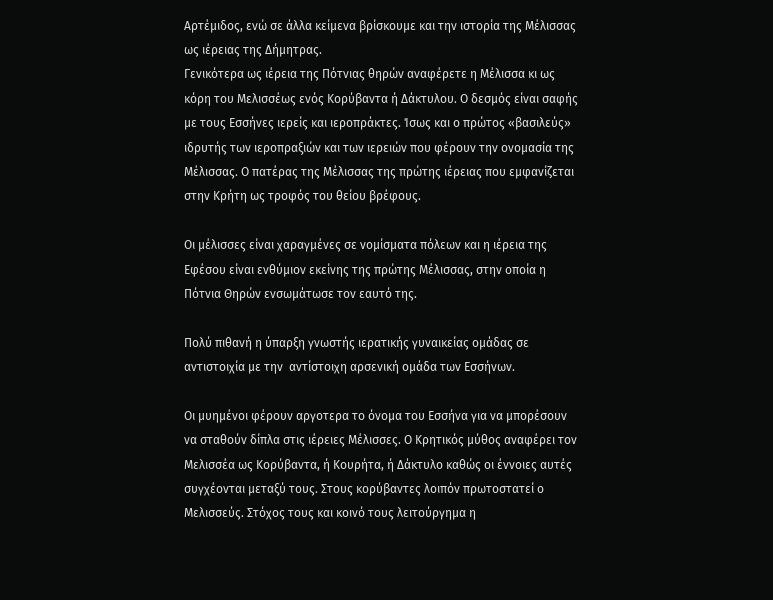Αρτέμιδος, ενώ σε άλλα κείμενα βρίσκουμε και την ιστορία της Μέλισσας ως ιέρειας της Δήμητρας.
Γενικότερα ως ιέρεια της Πότνιας θηρών αναφέρετε η Μέλισσα κι ως κόρη του Μελισσέως ενός Κορύβαντα ή Δάκτυλου. Ο δεσμός είναι σαφής με τους Εσσήνες ιερείς και ιεροπράκτες. Ίσως και ο πρώτος «βασιλεύς» ιδρυτής των ιεροπραξιών και των ιερειών που φέρουν την ονομασία της Μέλισσας. Ο πατέρας της Μέλισσας της πρώτης ιέρειας που εμφανίζεται στην Κρήτη ως τροφός του θείου βρέφους.

Οι μέλισσες είναι χαραγμένες σε νομίσματα πόλεων και η ιέρεια της Εφέσου είναι ενθύμιον εκείνης της πρώτης Μέλισσας, στην οποία η Πότνια Θηρών ενσωμάτωσε τον εαυτό της.

Πολύ πιθανή η ύπαρξη γνωστής ιερατικής γυναικείας ομάδας σε αντιστοιχία με την  αντίστοιχη αρσενική ομάδα των Εσσήνων.

Οι μυημένοι φέρουν αργοτερα το όνομα του Εσσήνα για να μπορέσουν να σταθούν δίπλα στις ιέρειες Μέλισσες. Ο Κρητικός μύθος αναφέρει τον Μελισσέα ως Κορύβαντα, ή Κουρήτα, ή Δάκτυλο καθώς οι έννοιες αυτές συγχέονται μεταξύ τους. Στους κορύβαντες λοιπόν πρωτοστατεί ο Μελισσεύς. Στόχος τους και κοινό τους λειτούργημα η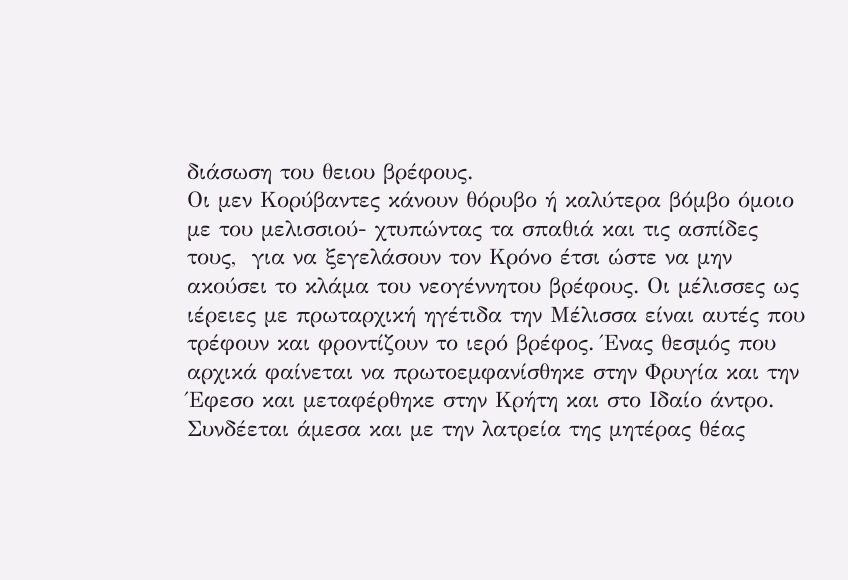διάσωση του θειου βρέφους.
Οι μεν Κορύβαντες κάνουν θόρυβο ή καλύτερα βόμβο όμοιο με του μελισσιού- χτυπώντας τα σπαθιά και τις ασπίδες τους,  για να ξεγελάσουν τον Κρόνο έτσι ώστε να μην ακούσει το κλάμα του νεογέννητου βρέφους. Οι μέλισσες ως ιέρειες με πρωταρχική ηγέτιδα την Μέλισσα είναι αυτές που τρέφουν και φροντίζουν το ιερό βρέφος. Ένας θεσμός που αρχικά φαίνεται να πρωτοεμφανίσθηκε στην Φρυγία και την Έφεσο και μεταφέρθηκε στην Κρήτη και στο Ιδαίο άντρο. Συνδέεται άμεσα και με την λατρεία της μητέρας θέας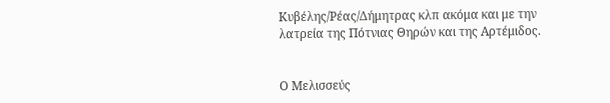Κυβέλης/Ρέας/Δήμητρας κλπ ακόμα και με την λατρεία της Πότνιας Θηρών και της Αρτέμιδος.


Ο Μελισσεύς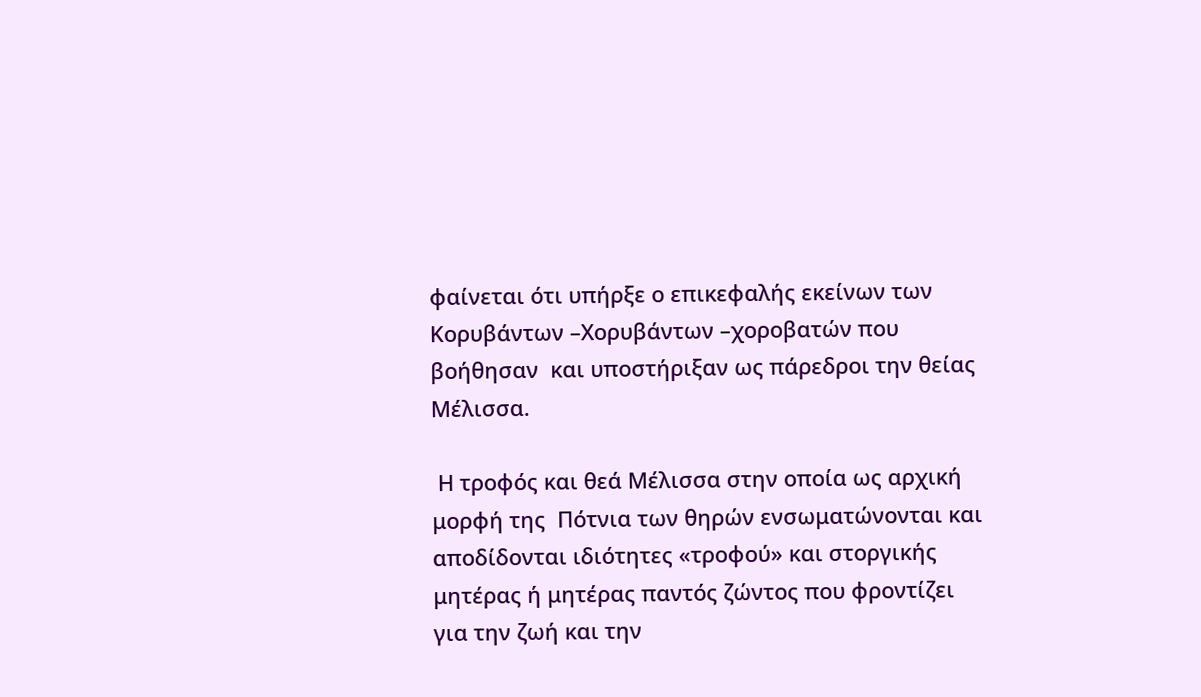φαίνεται ότι υπήρξε ο επικεφαλής εκείνων των Κορυβάντων –Χορυβάντων –χοροβατών που βοήθησαν  και υποστήριξαν ως πάρεδροι την θείας Μέλισσα.

 Η τροφός και θεά Μέλισσα στην οποία ως αρχική μορφή της  Πότνια των θηρών ενσωματώνονται και αποδίδονται ιδιότητες «τροφού» και στοργικής  μητέρας ή μητέρας παντός ζώντος που φροντίζει για την ζωή και την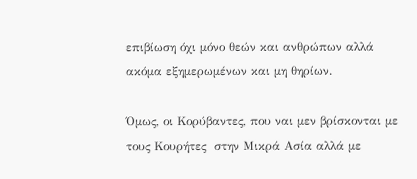επιβίωση όχι μόνο θεών και ανθρώπων αλλά ακόμα εξημερωμένων και μη θηρίων.

Όμως, οι Κορύβαντες, που ναι μεν βρίσκονται με τους Κουρήτες  στην Μικρά Ασία αλλά με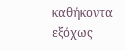καθήκοντα εξόχως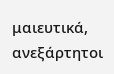μαιευτικά, ανεξάρτητοι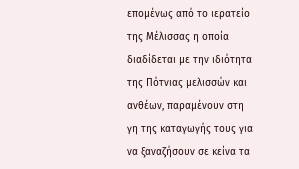επομένως από το ιερατείο της Μέλισσας η οποία διαδίδεται με την ιδιότητα της Πότνιας μελισσών και ανθέων, παραμένουν στη γη της καταγωγής τους για να ξαναζήσουν σε κείνα τα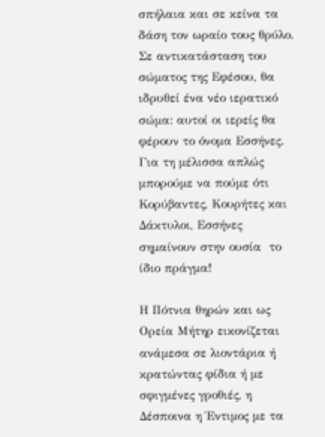σπήλαια και σε κείνα τα δάση τον ωραίο τους θρύλο. Σε αντικατάσταση του σώματος της Εφέσου, θα ιδρυθεί ένα νέο ιερατικό σώμα: αυτοί οι ιερείς θα φέρουν το όνομα Εσσήνες. Για τη μέλισσα απλώς μπορούμε να πούμε ότι Κορύβαντες, Κουρήτες και Δάκτυλοι, Εσσήνες σημαίνουν στην ουσία  το ίδιο πράγμα!

Η Πότνια θηρών και ως Ορεία Μήτηρ εικονίζεται ανάμεσα σε λιοντάρια ή κρατώντας φίδια ή με σφιγμένες γροθιές, η Δέσποινα η Έντιμος με τα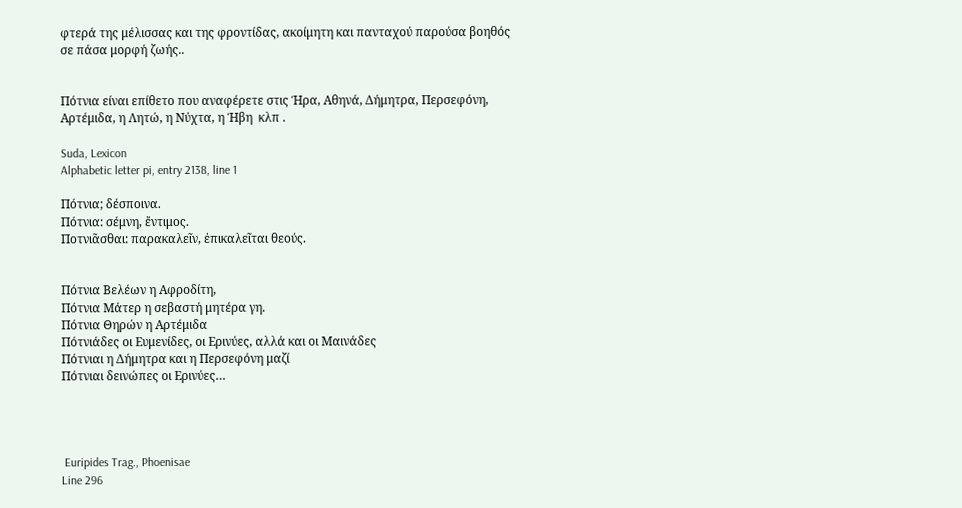φτερά της μέλισσας και της φροντίδας, ακοίμητη και πανταχού παρούσα βοηθός σε πάσα μορφή ζωής..


Πότνια είναι επίθετο που αναφέρετε στις Ήρα, Αθηνά, Δήμητρα, Περσεφόνη, Αρτέμιδα, η Λητώ, η Νύχτα, η Ήβη  κλπ .

Suda, Lexicon
Alphabetic letter pi, entry 2138, line 1

Πότνια; δέσποινα.
Πότνια: σέμνη, ἔντιμος.
Ποτνιᾶσθαι: παρακαλεῖν, ἐπικαλεῖται θεούς.


Πότνια Βελέων η Αφροδίτη,
Πότνια Μάτερ η σεβαστή μητέρα γη.
Πότνια Θηρών η Αρτέμιδα
Πότνιάδες οι Ευμενίδες, οι Ερινύες, αλλά και οι Μαινάδες
Πότνιαι η Δήμητρα και η Περσεφόνη μαζί
Πότνιαι δεινώπες οι Ερινύες…




 Euripides Trag., Phoenisae
Line 296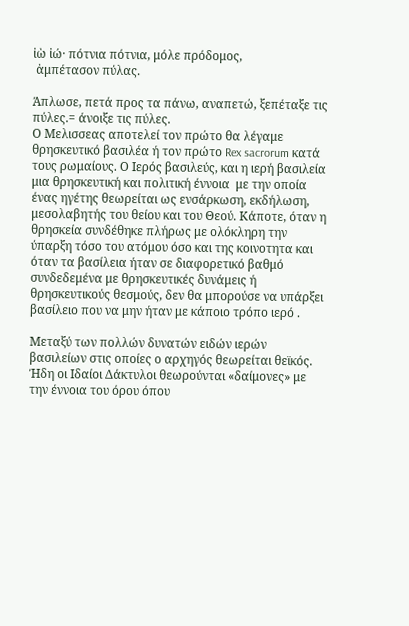ἰὼ ἰώ· πότνια πότνια, μόλε πρόδομος,
 ἀμπέτασον πύλας.

Άπλωσε, πετά προς τα πάνω, αναπετώ, ξεπέταξε τις  πύλες.= άνοιξε τις πύλες.
Ο Μελισσεας αποτελεί τον πρώτο θα λέγαμε θρησκευτικό βασιλέα ή τον πρώτο Rex sacrorum κατά τους ρωμαίους. Ο Ιερός βασιλεύς, και η ιερή βασιλεία μια θρησκευτική και πολιτική έννοια  με την οποία ένας ηγέτης θεωρείται ως ενσάρκωση, εκδήλωση, μεσολαβητής του θείου και του Θεού. Κάποτε, όταν η θρησκεία συνδέθηκε πλήρως με ολόκληρη την ύπαρξη τόσο του ατόμου όσο και της κοινοτητα και όταν τα βασίλεια ήταν σε διαφορετικό βαθμό συνδεδεμένα με θρησκευτικές δυνάμεις ή θρησκευτικούς θεσμούς, δεν θα μπορούσε να υπάρξει βασίλειο που να μην ήταν με κάποιο τρόπο ιερό .

Μεταξύ των πολλών δυνατών ειδών ιερών βασιλείων στις οποίες ο αρχηγός θεωρείται θεϊκός. Ήδη οι Ιδαίοι Δάκτυλοι θεωρούνται «δαίμονες» με την έννοια του όρου όπου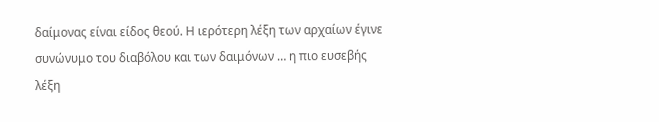δαίμονας είναι είδος θεού. Η ιερότερη λέξη των αρχαίων έγινε συνώνυμο του διαβόλου και των δαιμόνων … η πιο ευσεβής λέξη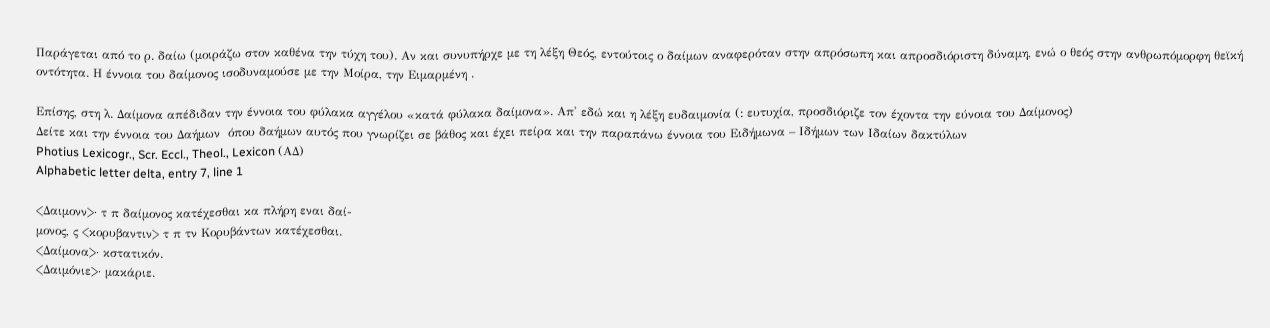Παράγεται από το ρ. δαίω (μοιράζω στον καθένα την τύχη του). Αν και συνυπήρχε με τη λέξη Θεός, εντούτοις ο δαίμων αναφερόταν στην απρόσωπη και απροσδιόριστη δύναμη, ενώ ο θεός στην ανθρωπόμορφη θεϊκή οντότητα. Η έννοια του δαίμονος ισοδυναμούσε με την Μοίρα, την Ειμαρμένη .

Επίσης, στη λ. Δαίμονα απέδιδαν την έννοια του φύλακα αγγέλου «κατά φύλακα δαίμονα». Απ' εδώ και η λέξη ευδαιμονία (: ευτυχία, προσδιόριζε τον έχοντα την εύνοια του Δαίμονος)
Δείτε και την έννοια του Δαήμων  όπου δαήμων αυτός που γνωρίζει σε βάθος και έχει πείρα και την παραπάνω έννοια του Ειδήμωνα – Ιδήμων των Ιδαίων δακτύλων
Photius Lexicogr., Scr. Eccl., Theol., Lexicon (ΑΔ)
Alphabetic letter delta, entry 7, line 1

<Δαιμονν>· τ π δαίμονος κατέχεσθαι κα πλήρη εναι δαί-
μονος, ς <κορυβαντιν> τ π τν Κορυβάντων κατέχεσθαι.
<Δαίμονα>· κστατικόν.
<Δαιμόνιε>· μακάριε.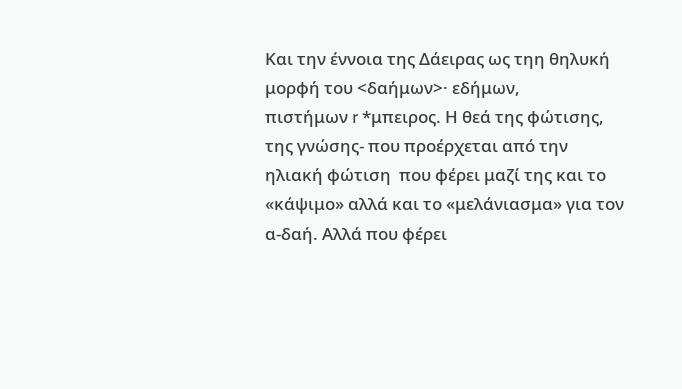Και την έννοια της Δάειρας ως τηη θηλυκή μορφή του <δαήμων>· εδήμων,
πιστήμων r *μπειρος. Η θεά της φώτισης, της γνώσης- που προέρχεται από την ηλιακή φώτιση  που φέρει μαζί της και το «κάψιμο» αλλά και το «μελάνιασμα» για τον α-δαή. Αλλά που φέρει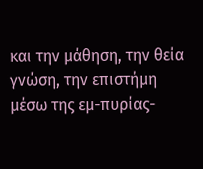και την μάθηση, την θεία γνώση, την επιστήμη μέσω της εμ-πυρίας-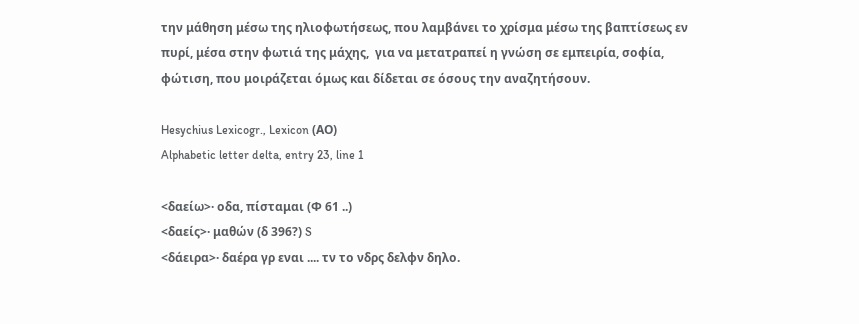την μάθηση μέσω της ηλιοφωτήσεως, που λαμβάνει το χρίσμα μέσω της βαπτίσεως εν πυρί, μέσα στην φωτιά της μάχης,  για να μετατραπεί η γνώση σε εμπειρία, σοφία, φώτιση, που μοιράζεται όμως και δίδεται σε όσους την αναζητήσουν.

Hesychius Lexicogr., Lexicon (ΑΟ)
Alphabetic letter delta, entry 23, line 1

<δαείω>· οδα, πίσταμαι (Φ 61 ..)
<δαείς>· μαθών (δ 396?) S
<δάειρα>· δαέρα γρ εναι .... τν το νδρς δελφν δηλο.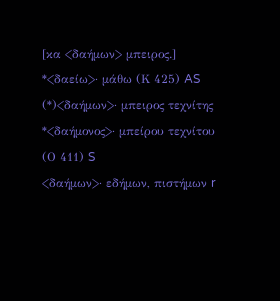[κα <δαήμων> μπειρος.]
*<δαείω>· μάθω (Κ 425) AS
(*)<δαήμων>· μπειρος τεχνίτης
*<δαήμονος>· μπείρου τεχνίτου (Ο 411) S
<δαήμων>· εδήμων, πιστήμων r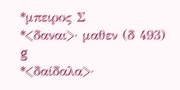*μπειρος Σ
*<δαναι>· μαθεν (δ 493) g
*<δαίδαλα>·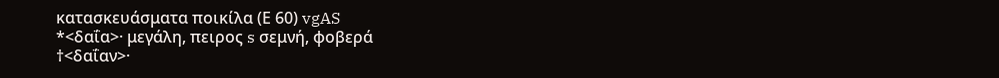κατασκευάσματα ποικίλα (Ε 60) vgAS
*<δαΐα>· μεγάλη, πειρος s σεμνή, φοβερά
†<δαΐαν>·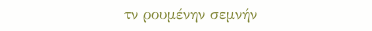τν ρουμένην σεμνήν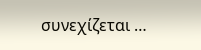συνεχίζεται …